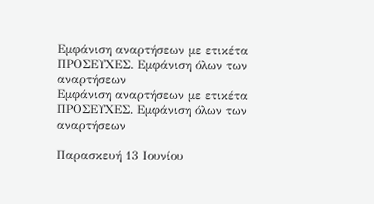Εμφάνιση αναρτήσεων με ετικέτα ΠΡΟΣΕΥΧΕΣ. Εμφάνιση όλων των αναρτήσεων
Εμφάνιση αναρτήσεων με ετικέτα ΠΡΟΣΕΥΧΕΣ. Εμφάνιση όλων των αναρτήσεων

Παρασκευή 13 Ιουνίου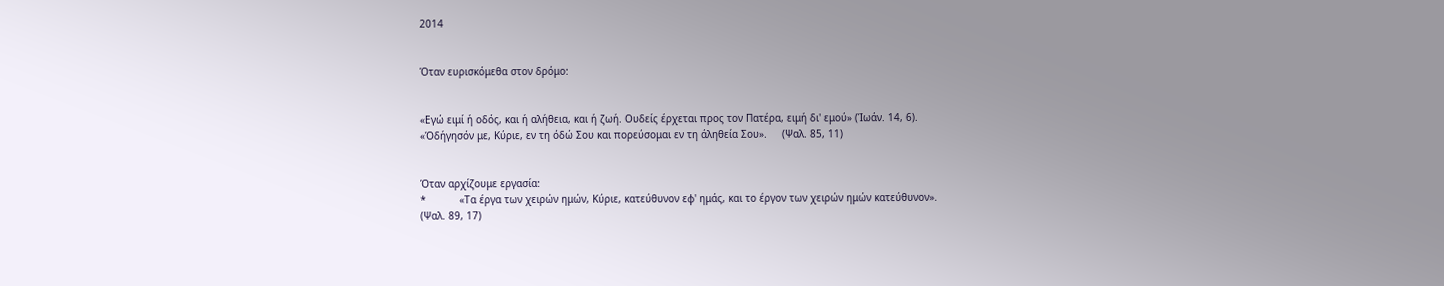2014


Όταν ευρισκόμεθα στον δρόμο:


«Εγώ ειμί ή οδός, και ή αλήθεια, και ή ζωή. Ουδείς έρχεται προς τον Πατέρα, ειμή δι' εμού» (Ίωάν. 14, 6).
«Όδήγησόν με, Κύριε, εν τη όδώ Σου και πορεύσομαι εν τη άληθεία Σου».     (Ψαλ. 85, 11)


Όταν αρχίζουμε εργασία:
*           «Τα έργα των χειρών ημών, Κύριε, κατεύθυνον εφ' ημάς, και το έργον των χειρών ημών κατεύθυνον».
(Ψαλ. 89, 17)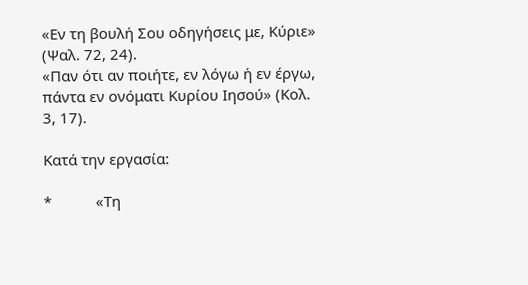«Εν τη βουλή Σου οδηγήσεις με, Κύριε» (Ψαλ. 72, 24).
«Παν ότι αν ποιήτε, εν λόγω ή εν έργω, πάντα εν ονόματι Κυρίου Ιησού» (Κολ. 3, 17).

Κατά την εργασία:

*           «Τη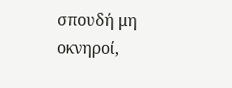σπουδή μη οκνηροί,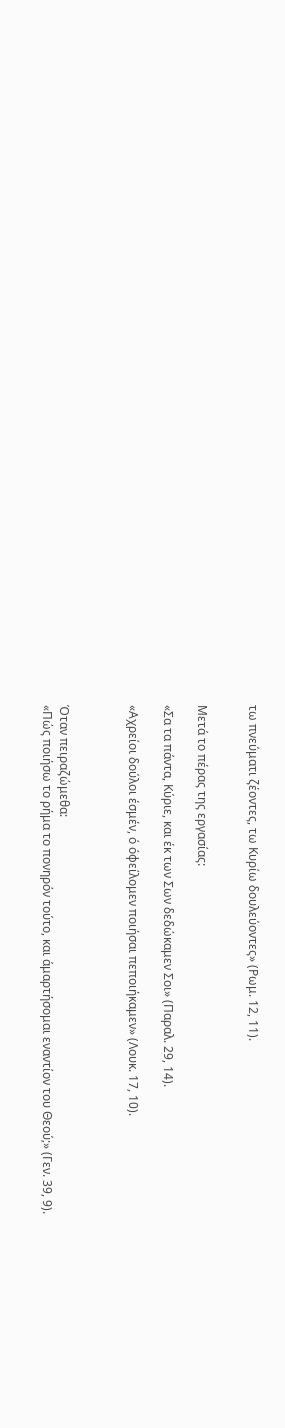τω πνεύματι ζέοντες, τω Κυρίω δουλεύοντες» (Ρωμ. 12, 11).


Μετά το πέρας της εργασίας:

«Σα τα πάντα, Κύριε, και έκ των Σων δεδώκαμεν Σοι» (Παραλ. 29, 14).

«Αχρείοι δούλοι έσμέν, ό όφείλομεν ποιήσαι πεποιήκαμεν» (Λουκ. 17, 10).



Όταν πειραζώμεθα:
«Πώς ποιήσω το ρήμα το πονηρόν τούτο, και άμαρτήσομαι εναντίον του Θεού;» (Γεν. 39, 9).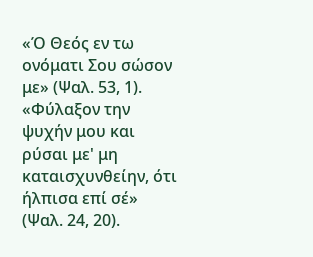«Ό Θεός εν τω ονόματι Σου σώσον με» (Ψαλ. 53, 1).
«Φύλαξον την ψυχήν μου και ρύσαι με' μη καταισχυνθείην, ότι ήλπισα επί σέ» (Ψαλ. 24, 20).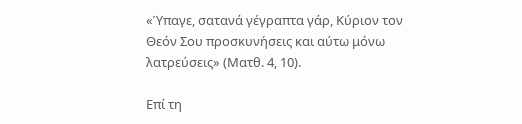«Ύπαγε, σατανά γέγραπτα γάρ, Κύριον τον Θεόν Σου προσκυνήσεις και αύτω μόνω λατρεύσεις» (Ματθ. 4, 10).

Επί τη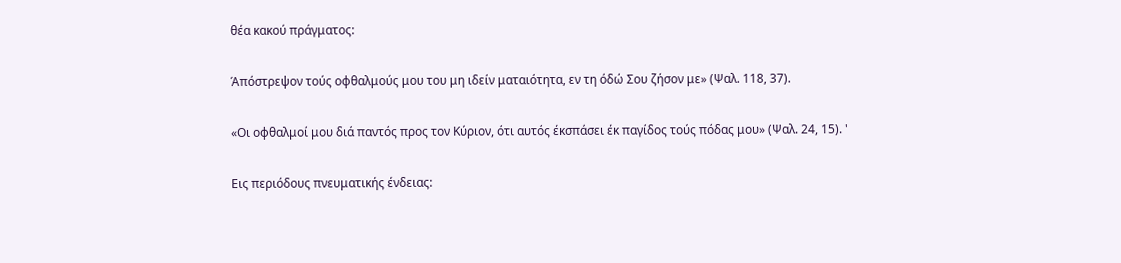θέα κακού πράγματος:

Άπόστρεψον τούς οφθαλμούς μου του μη ιδείν ματαιότητα, εν τη όδώ Σου ζήσον με» (Ψαλ. 118, 37).

«Οι οφθαλμοί μου διά παντός προς τον Κύριον, ότι αυτός έκσπάσει έκ παγίδος τούς πόδας μου» (Ψαλ. 24, 15). '

Εις περιόδους πνευματικής ένδειας: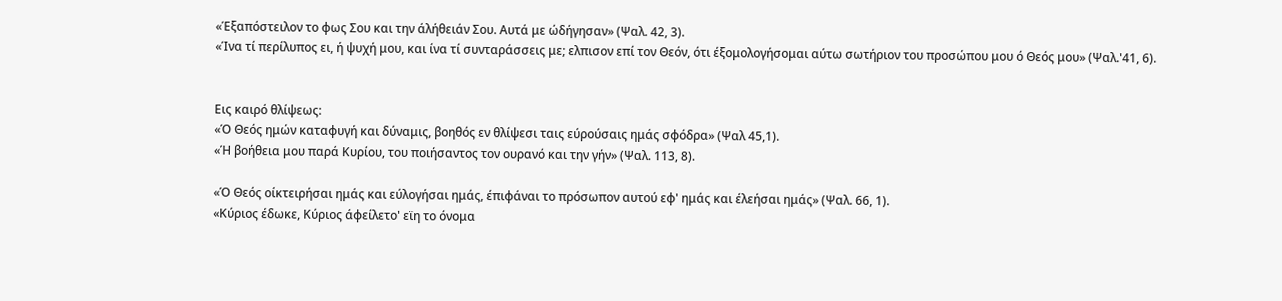«Έξαπόστειλον το φως Σου και την άλήθειάν Σου. Αυτά με ώδήγησαν» (Ψαλ. 42, 3).
«Ίνα τί περίλυπος ει, ή ψυχή μου, και ίνα τί συνταράσσεις με; ελπισον επί τον Θεόν, ότι έξομολογήσομαι αύτω σωτήριον του προσώπου μου ό Θεός μου» (Ψαλ.'41, 6).


Εις καιρό θλίψεως:
«Ό Θεός ημών καταφυγή και δύναμις, βοηθός εν θλίψεσι ταις εύρούσαις ημάς σφόδρα» (Ψαλ 45,1).
«Ή βοήθεια μου παρά Κυρίου, του ποιήσαντος τον ουρανό και την γήν» (Ψαλ. 113, 8).

«Ό Θεός οίκτειρήσαι ημάς και εύλογήσαι ημάς, έπιφάναι το πρόσωπον αυτού εφ' ημάς και έλεήσαι ημάς» (Ψαλ. 66, 1).
«Κύριος έδωκε, Κύριος άφείλετο' εϊη το όνομα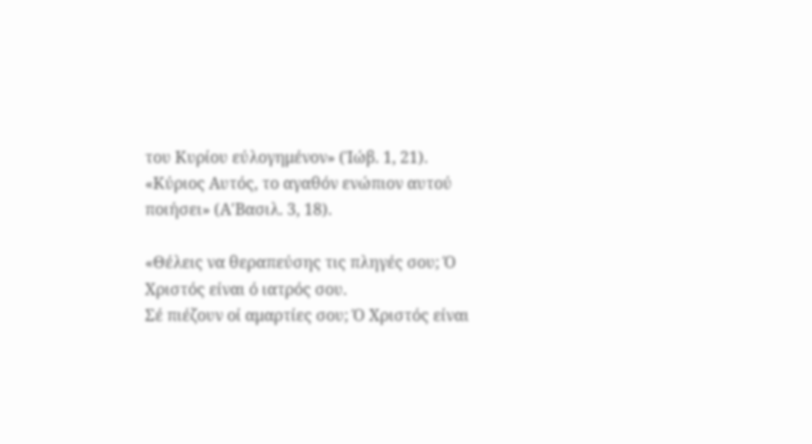του Κυρίου εύλογημένον» (Ίώβ. 1, 21).
«Κύριος Αυτός, το αγαθόν ενώπιον αυτού ποιήσει» (Α'Βασιλ. 3, 18).

«Θέλεις να θεραπεύσης τις πληγές σου; Ό Χριστός είναι ό ιατρός σου.
Σέ πιέζουν οί αμαρτίες σου; Ό Χριστός είναι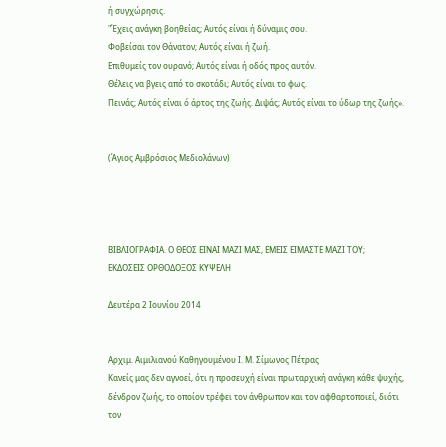ή συγχώρησις.
"Έχεις ανάγκη βοηθείας; Αυτός είναι ή δύναμις σου.
Φοβείσαι τον Θάνατον; Αυτός είναι ή ζωή.
Επιθυμείς τον ουρανό; Αυτός είναι ή οδός προς αυτόν.
Θέλεις να βγεις από το σκοτάδι; Αυτός είναι το φως.
Πεινάς; Αυτός είναι ό άρτος της ζωής. Διψάς; Αυτός είναι το ύδωρ της ζωής».


(Άγιος Αμβρόσιος Μεδιολάνων)




ΒΙΒΛΙΟΓΡΑΦΙΑ. Ο ΘΕΟΣ ΕΙΝΑΙ ΜΑΖΙ ΜΑΣ, ΕΜΕΙΣ ΕΙΜΑΣΤΕ ΜΑΖΙ ΤΟΥ;
ΕΚΔΟΣΕΙΣ ΟΡΘΟΔΟΞΟΣ ΚΥΨΕΛΗ

Δευτέρα 2 Ιουνίου 2014


Αρχιμ. Αιμιλιανού Καθηγουμένου Ι. Μ. Σίμωνος Πέτρας
Κανείς μας δεν αγνοεί, ότι η προσευχή είναι πρωταρχική ανάγκη κάθε ψυχής, δένδρον ζωής, το οποίον τρέφει τον άνθρωπον και τον αφθαρτοποιεί, διότι τον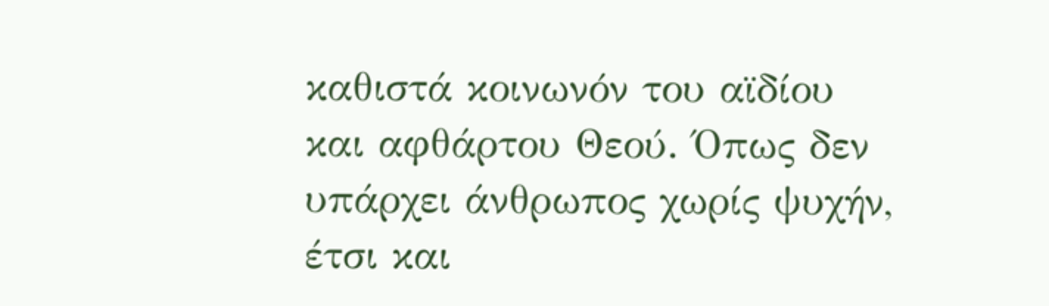καθιστά κοινωνόν του αϊδίου και αφθάρτου Θεού. Όπως δεν υπάρχει άνθρωπος χωρίς ψυχήν, έτσι και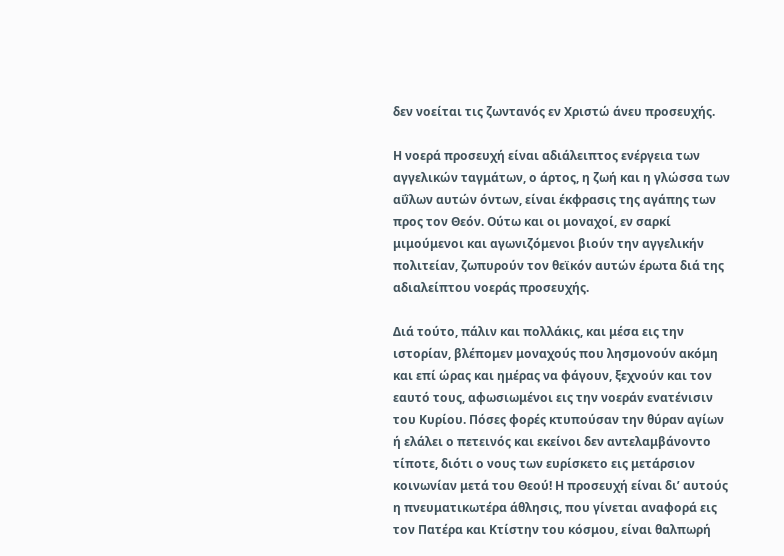δεν νοείται τις ζωντανός εν Χριστώ άνευ προσευχής.

Η νοερά προσευχή είναι αδιάλειπτος ενέργεια των αγγελικών ταγμάτων, ο άρτος, η ζωή και η γλώσσα των αΰλων αυτών όντων, είναι έκφρασις της αγάπης των προς τον Θεόν. Ούτω και οι μοναχοί, εν σαρκί μιμούμενοι και αγωνιζόμενοι βιούν την αγγελικήν πολιτείαν, ζωπυρούν τον θεϊκόν αυτών έρωτα διά της αδιαλείπτου νοεράς προσευχής.

Διά τούτο, πάλιν και πολλάκις, και μέσα εις την ιστορίαν, βλέπομεν μοναχούς που λησμονούν ακόμη και επί ώρας και ημέρας να φάγουν, ξεχνούν και τον εαυτό τους, αφωσιωμένοι εις την νοεράν ενατένισιν του Κυρίου. Πόσες φορές κτυπούσαν την θύραν αγίων ή ελάλει ο πετεινός και εκείνοι δεν αντελαμβάνοντο τίποτε, διότι ο νους των ευρίσκετο εις μετάρσιον κοινωνίαν μετά του Θεού! Η προσευχή είναι δι’ αυτούς η πνευματικωτέρα άθλησις, που γίνεται αναφορά εις τον Πατέρα και Κτίστην του κόσμου, είναι θαλπωρή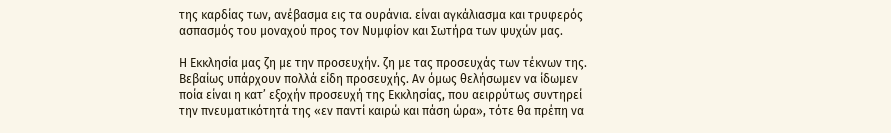της καρδίας των, ανέβασμα εις τα ουράνια. είναι αγκάλιασμα και τρυφερός ασπασμός του μοναχού προς τον Νυμφίον και Σωτήρα των ψυχών μας.

Η Εκκλησία μας ζη με την προσευχήν. ζη με τας προσευχάς των τέκνων της. Βεβαίως υπάρχουν πολλά είδη προσευχής. Αν όμως θελήσωμεν να ίδωμεν ποία είναι η κατ’ εξοχήν προσευχή της Εκκλησίας, που αειρρύτως συντηρεί την πνευματικότητά της «εν παντί καιρώ και πάση ώρα», τότε θα πρέπη να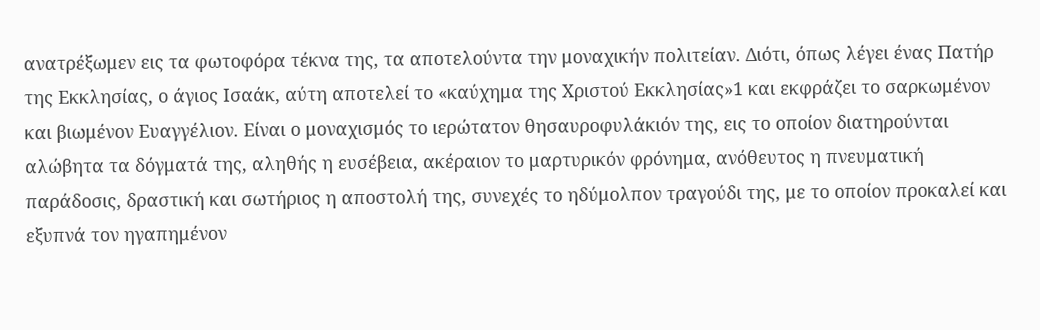ανατρέξωμεν εις τα φωτοφόρα τέκνα της, τα αποτελούντα την μοναχικήν πολιτείαν. Διότι, όπως λέγει ένας Πατήρ της Εκκλησίας, ο άγιος Ισαάκ, αύτη αποτελεί το «καύχημα της Χριστού Εκκλησίας»1 και εκφράζει το σαρκωμένον και βιωμένον Ευαγγέλιον. Είναι ο μοναχισμός το ιερώτατον θησαυροφυλάκιόν της, εις το οποίον διατηρούνται αλώβητα τα δόγματά της, αληθής η ευσέβεια, ακέραιον το μαρτυρικόν φρόνημα, ανόθευτος η πνευματική παράδοσις, δραστική και σωτήριος η αποστολή της, συνεχές το ηδύμολπον τραγούδι της, με το οποίον προκαλεί και εξυπνά τον ηγαπημένον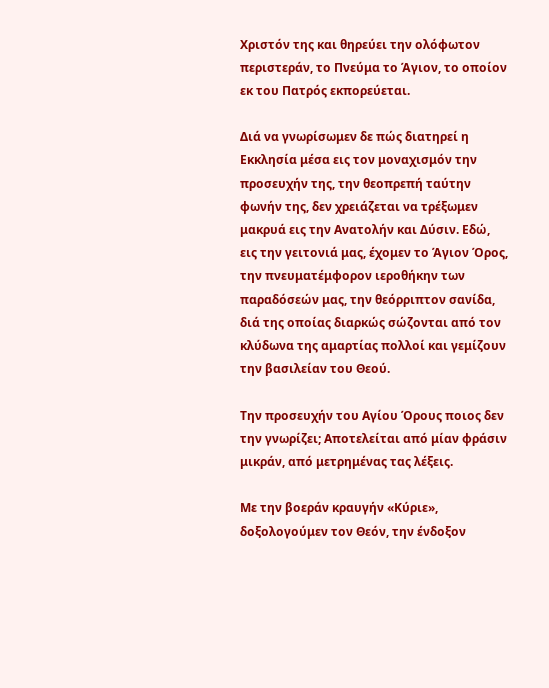Χριστόν της και θηρεύει την ολόφωτον περιστεράν, το Πνεύμα το Άγιον, το οποίον εκ του Πατρός εκπορεύεται.

Διά να γνωρίσωμεν δε πώς διατηρεί η Εκκλησία μέσα εις τον μοναχισμόν την προσευχήν της, την θεοπρεπή ταύτην φωνήν της, δεν χρειάζεται να τρέξωμεν μακρυά εις την Ανατολήν και Δύσιν. Εδώ, εις την γειτονιά μας, έχομεν το Άγιον Όρος, την πνευματέμφορον ιεροθήκην των παραδόσεών μας, την θεόρριπτον σανίδα, διά της οποίας διαρκώς σώζονται από τον κλύδωνα της αμαρτίας πολλοί και γεμίζουν την βασιλείαν του Θεού.

Την προσευχήν του Αγίου Όρους ποιος δεν την γνωρίζει; Αποτελείται από μίαν φράσιν μικράν, από μετρημένας τας λέξεις.

Με την βοεράν κραυγήν «Κύριε», δοξολογούμεν τον Θεόν, την ένδοξον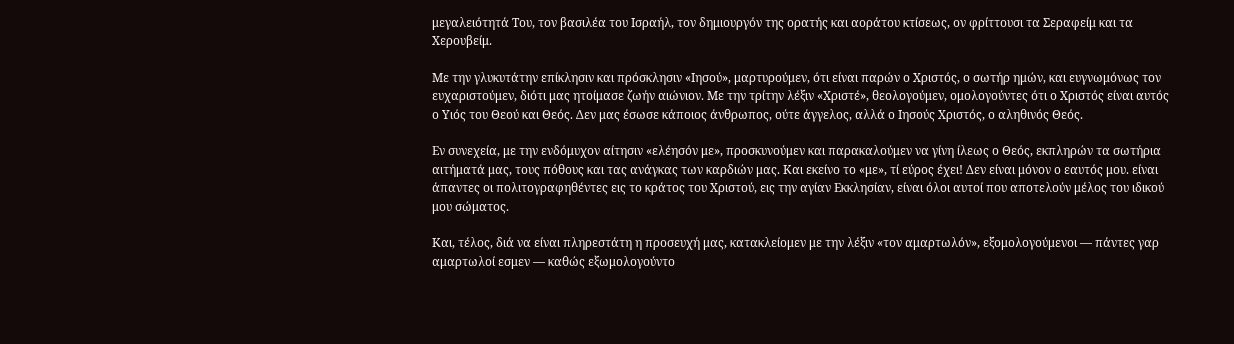μεγαλειότητά Του, τον βασιλέα του Ισραήλ, τον δημιουργόν της ορατής και αοράτου κτίσεως, ον φρίττουσι τα Σεραφείμ και τα Χερουβείμ.

Με την γλυκυτάτην επίκλησιν και πρόσκλησιν «Ιησού», μαρτυρούμεν, ότι είναι παρών ο Χριστός, ο σωτήρ ημών, και ευγνωμόνως τον ευχαριστούμεν, διότι μας ητοίμασε ζωήν αιώνιον. Με την τρίτην λέξιν «Χριστέ», θεολογούμεν, ομολογούντες ότι ο Χριστός είναι αυτός ο Υιός του Θεού και Θεός. Δεν μας έσωσε κάποιος άνθρωπος, ούτε άγγελος, αλλά ο Ιησούς Χριστός, ο αληθινός Θεός.

Εν συνεχεία, με την ενδόμυχον αίτησιν «ελέησόν με», προσκυνούμεν και παρακαλούμεν να γίνη ίλεως ο Θεός, εκπληρών τα σωτήρια αιτήματά μας, τους πόθους και τας ανάγκας των καρδιών μας. Και εκείνο το «με», τί εύρος έχει! Δεν είναι μόνον ο εαυτός μου. είναι άπαντες οι πολιτογραφηθέντες εις το κράτος του Χριστού, εις την αγίαν Εκκλησίαν, είναι όλοι αυτοί που αποτελούν μέλος του ιδικού μου σώματος.

Και, τέλος, διά να είναι πληρεστάτη η προσευχή μας, κατακλείομεν με την λέξιν «τον αμαρτωλόν», εξομολογούμενοι — πάντες γαρ αμαρτωλοί εσμεν — καθώς εξωμολογούντο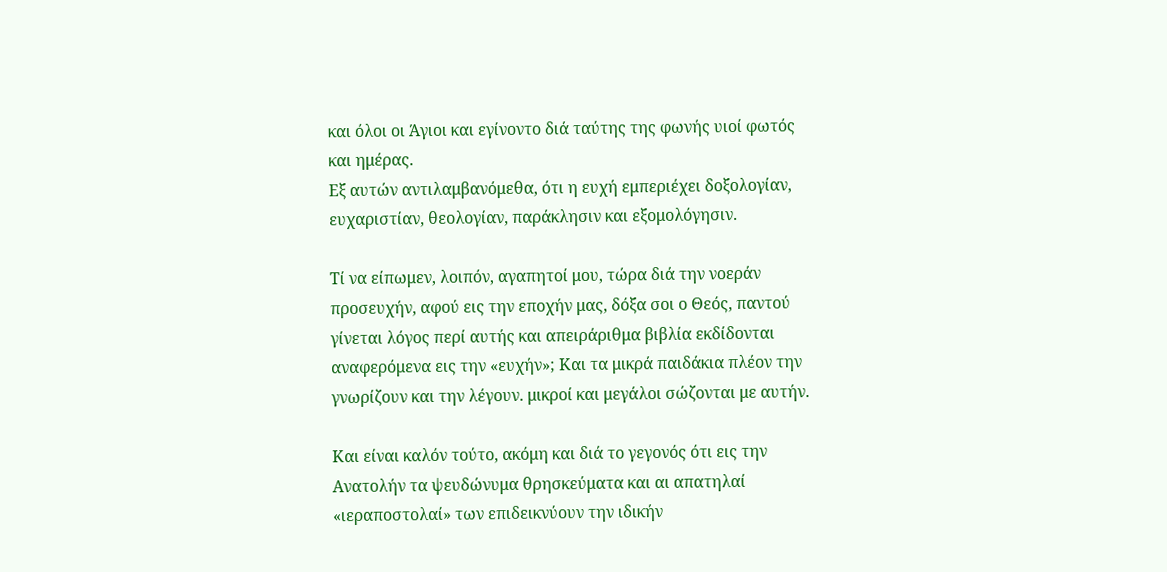και όλοι οι Άγιοι και εγίνοντο διά ταύτης της φωνής υιοί φωτός και ημέρας.
Εξ αυτών αντιλαμβανόμεθα, ότι η ευχή εμπεριέχει δοξολογίαν, ευχαριστίαν, θεολογίαν, παράκλησιν και εξομολόγησιν.

Τί να είπωμεν, λοιπόν, αγαπητοί μου, τώρα διά την νοεράν προσευχήν, αφού εις την εποχήν μας, δόξα σοι ο Θεός, παντού γίνεται λόγος περί αυτής και απειράριθμα βιβλία εκδίδονται αναφερόμενα εις την «ευχήν»; Και τα μικρά παιδάκια πλέον την γνωρίζουν και την λέγουν. μικροί και μεγάλοι σώζονται με αυτήν.

Και είναι καλόν τούτο, ακόμη και διά το γεγονός ότι εις την Ανατολήν τα ψευδώνυμα θρησκεύματα και αι απατηλαί «ιεραποστολαί» των επιδεικνύουν την ιδικήν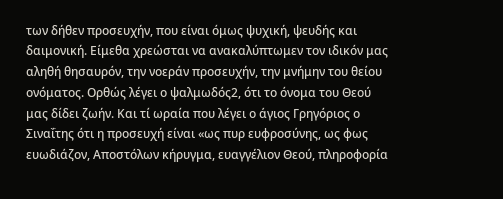των δήθεν προσευχήν, που είναι όμως ψυχική, ψευδής και δαιμονική. Είμεθα χρεώσται να ανακαλύπτωμεν τον ιδικόν μας αληθή θησαυρόν, την νοεράν προσευχήν, την μνήμην του θείου ονόματος. Ορθώς λέγει ο ψαλμωδός2, ότι το όνομα του Θεού μας δίδει ζωήν. Και τί ωραία που λέγει ο άγιος Γρηγόριος ο Σιναΐτης ότι η προσευχή είναι «ως πυρ ευφροσύνης, ως φως ευωδιάζον, Αποστόλων κήρυγμα, ευαγγέλιον Θεού, πληροφορία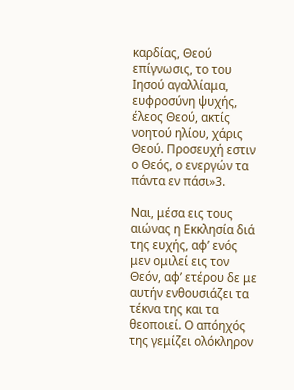καρδίας, Θεού επίγνωσις, το του Ιησού αγαλλίαμα, ευφροσύνη ψυχής, έλεος Θεού, ακτίς νοητού ηλίου, χάρις Θεού. Προσευχή εστιν ο Θεός, ο ενεργών τα πάντα εν πάσι»3.

Ναι, μέσα εις τους αιώνας η Εκκλησία διά της ευχής, αφ’ ενός μεν ομιλεί εις τον Θεόν, αφ’ ετέρου δε με αυτήν ενθουσιάζει τα τέκνα της και τα θεοποιεί. Ο απόηχός της γεμίζει ολόκληρον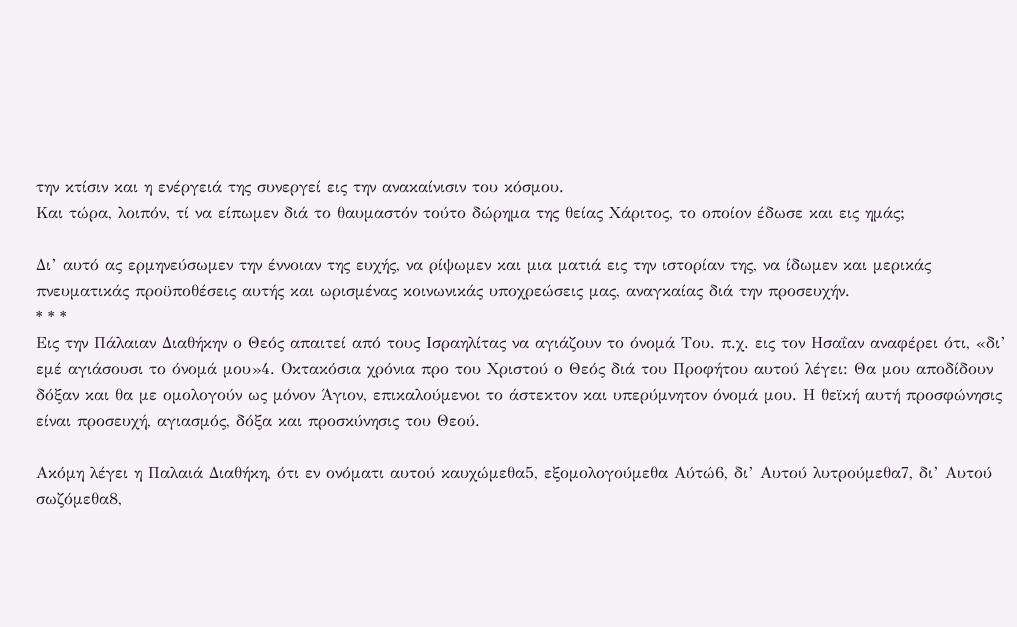την κτίσιν και η ενέργειά της συνεργεί εις την ανακαίνισιν του κόσμου.
Και τώρα, λοιπόν, τί να είπωμεν διά το θαυμαστόν τούτο δώρημα της θείας Χάριτος, το οποίον έδωσε και εις ημάς;

Δι’ αυτό ας ερμηνεύσωμεν την έννοιαν της ευχής, να ρίψωμεν και μια ματιά εις την ιστορίαν της, να ίδωμεν και μερικάς πνευματικάς προϋποθέσεις αυτής και ωρισμένας κοινωνικάς υποχρεώσεις μας, αναγκαίας διά την προσευχήν.
* * *
Εις την Πάλαιαν Διαθήκην ο Θεός απαιτεί από τους Ισραηλίτας να αγιάζουν το όνομά Του. π.χ. εις τον Ησαΐαν αναφέρει ότι, «δι’ εμέ αγιάσουσι το όνομά μου»4. Οκτακόσια χρόνια προ του Χριστού ο Θεός διά του Προφήτου αυτού λέγει: Θα μου αποδίδουν δόξαν και θα με ομολογούν ως μόνον Άγιον, επικαλούμενοι το άστεκτον και υπερύμνητον όνομά μου. Η θεϊκή αυτή προσφώνησις είναι προσευχή, αγιασμός, δόξα και προσκύνησις του Θεού.

Ακόμη λέγει η Παλαιά Διαθήκη, ότι εν ονόματι αυτού καυχώμεθα5, εξομολογούμεθα Αύτώ6, δι’ Αυτού λυτρούμεθα7, δι’ Αυτού σωζόμεθα8,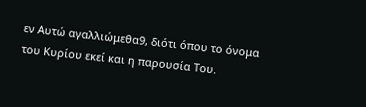εν Αυτώ αγαλλιώμεθα9, διότι όπου το όνομα του Κυρίου εκεί και η παρουσία Του.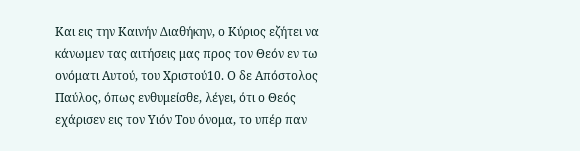Και εις την Καινήν Διαθήκην, ο Κύριος εζήτει να κάνωμεν τας αιτήσεις μας προς τον Θεόν εν τω ονόματι Αυτού, του Χριστού10. Ο δε Απόστολος Παύλος, όπως ενθυμείσθε, λέγει, ότι ο Θεός εχάρισεν εις τον Υιόν Του όνομα, το υπέρ παν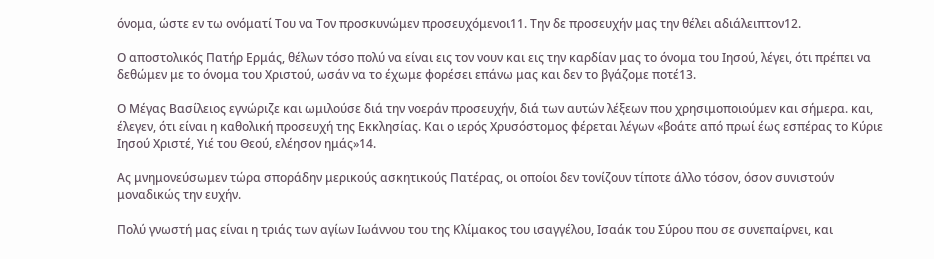όνομα, ώστε εν τω ονόματί Του να Τον προσκυνώμεν προσευχόμενοι11. Την δε προσευχήν μας την θέλει αδιάλειπτον12.

Ο αποστολικός Πατήρ Ερμάς, θέλων τόσο πολύ να είναι εις τον νουν και εις την καρδίαν μας το όνομα του Ιησού, λέγει, ότι πρέπει να δεθώμεν με το όνομα του Χριστού, ωσάν να το έχωμε φορέσει επάνω μας και δεν το βγάζομε ποτέ13.

Ο Μέγας Βασίλειος εγνώριζε και ωμιλούσε διά την νοεράν προσευχήν, διά των αυτών λέξεων που χρησιμοποιούμεν και σήμερα. και, έλεγεν, ότι είναι η καθολική προσευχή της Εκκλησίας. Και ο ιερός Χρυσόστομος φέρεται λέγων «βοάτε από πρωί έως εσπέρας το Κύριε Ιησού Χριστέ, Υιέ του Θεού, ελέησον ημάς»14.

Ας μνημονεύσωμεν τώρα σποράδην μερικούς ασκητικούς Πατέρας, οι οποίοι δεν τονίζουν τίποτε άλλο τόσον, όσον συνιστούν μοναδικώς την ευχήν.

Πολύ γνωστή μας είναι η τριάς των αγίων Ιωάννου του της Κλίμακος του ισαγγέλου, Ισαάκ του Σύρου που σε συνεπαίρνει, και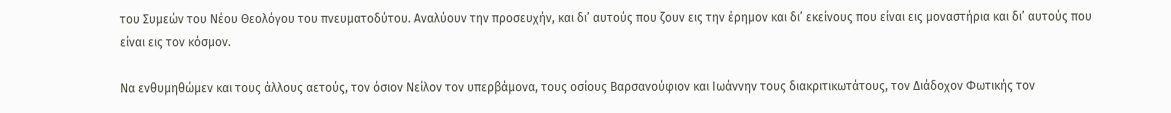του Συμεών του Νέου Θεολόγου του πνευματοδύτου. Αναλύουν την προσευχήν, και δι’ αυτούς που ζουν εις την έρημον και δι’ εκείνους που είναι εις μοναστήρια και δι’ αυτούς που είναι εις τον κόσμον.

Να ενθυμηθώμεν και τους άλλους αετούς, τον όσιον Νείλον τον υπερβάμονα, τους οσίους Βαρσανούφιον και Ιωάννην τους διακριτικωτάτους, τον Διάδοχον Φωτικής τον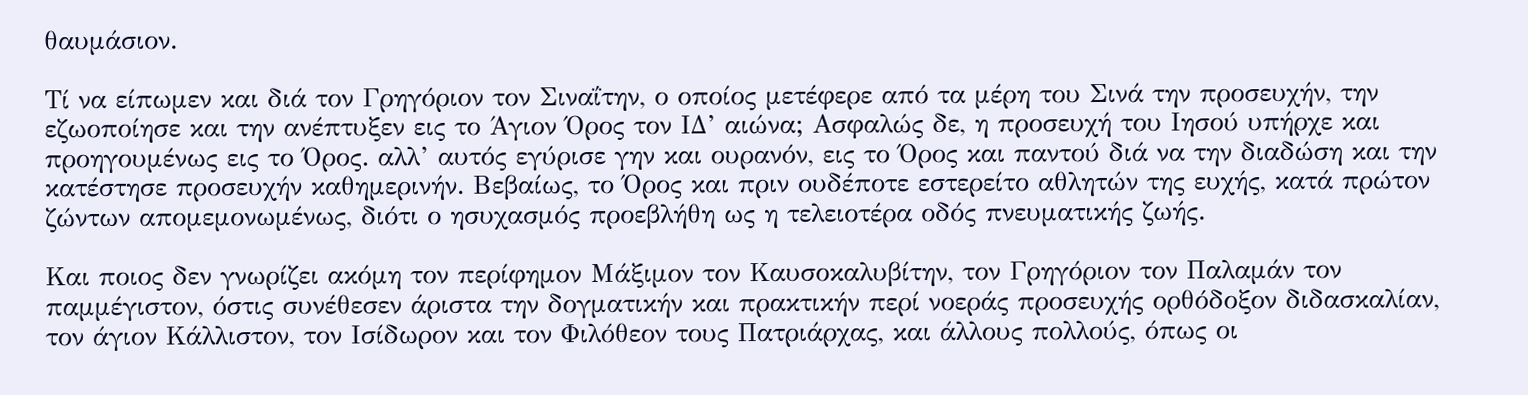θαυμάσιον.

Τί να είπωμεν και διά τον Γρηγόριον τον Σιναΐτην, ο οποίος μετέφερε από τα μέρη του Σινά την προσευχήν, την εζωοποίησε και την ανέπτυξεν εις το Άγιον Όρος τον ΙΔ’ αιώνα; Ασφαλώς δε, η προσευχή του Ιησού υπήρχε και προηγουμένως εις το Όρος. αλλ’ αυτός εγύρισε γην και ουρανόν, εις το Όρος και παντού διά να την διαδώση και την κατέστησε προσευχήν καθημερινήν. Βεβαίως, το Όρος και πριν ουδέποτε εστερείτο αθλητών της ευχής, κατά πρώτον ζώντων απομεμονωμένως, διότι ο ησυχασμός προεβλήθη ως η τελειοτέρα οδός πνευματικής ζωής.

Και ποιος δεν γνωρίζει ακόμη τον περίφημον Μάξιμον τον Καυσοκαλυβίτην, τον Γρηγόριον τον Παλαμάν τον παμμέγιστον, όστις συνέθεσεν άριστα την δογματικήν και πρακτικήν περί νοεράς προσευχής ορθόδοξον διδασκαλίαν, τον άγιον Κάλλιστον, τον Ισίδωρον και τον Φιλόθεον τους Πατριάρχας, και άλλους πολλούς, όπως οι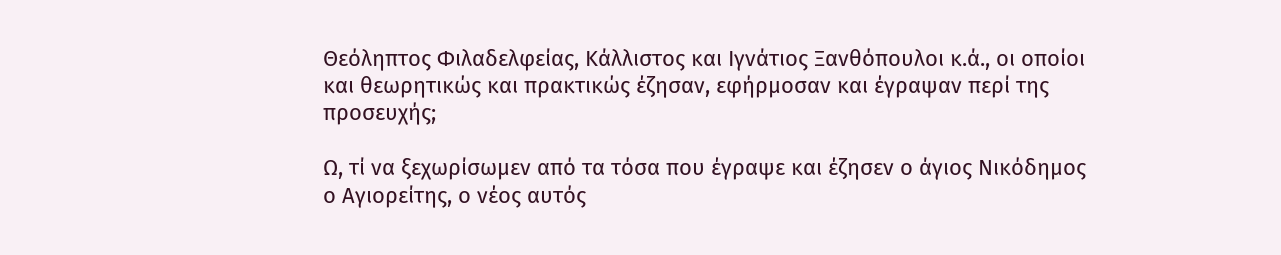Θεόληπτος Φιλαδελφείας, Κάλλιστος και Ιγνάτιος Ξανθόπουλοι κ.ά., οι οποίοι και θεωρητικώς και πρακτικώς έζησαν, εφήρμοσαν και έγραψαν περί της προσευχής;

Ω, τί να ξεχωρίσωμεν από τα τόσα που έγραψε και έζησεν ο άγιος Νικόδημος ο Αγιορείτης, ο νέος αυτός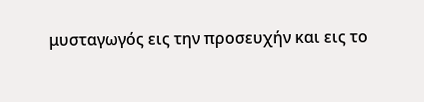μυσταγωγός εις την προσευχήν και εις το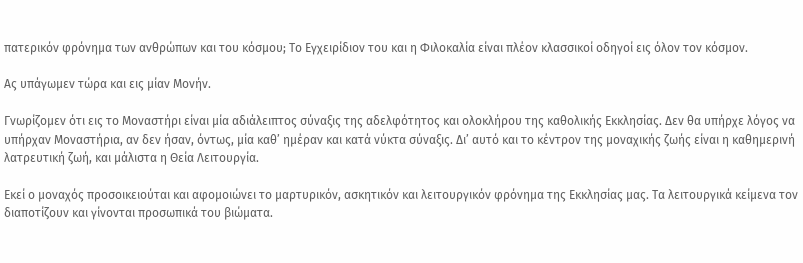πατερικόν φρόνημα των ανθρώπων και του κόσμου; Το Εγχειρίδιον του και η Φιλοκαλία είναι πλέον κλασσικοί οδηγοί εις όλον τον κόσμον.

Ας υπάγωμεν τώρα και εις μίαν Μονήν.

Γνωρίζομεν ότι εις το Μοναστήρι είναι μία αδιάλειπτος σύναξις της αδελφότητος και ολοκλήρου της καθολικής Εκκλησίας. Δεν θα υπήρχε λόγος να υπήρχαν Μοναστήρια, αν δεν ήσαν, όντως, μία καθ’ ημέραν και κατά νύκτα σύναξις. Δι’ αυτό και το κέντρον της μοναχικής ζωής είναι η καθημερινή λατρευτική ζωή, και μάλιστα η Θεία Λειτουργία.

Εκεί ο μοναχός προσοικειούται και αφομοιώνει το μαρτυρικόν, ασκητικόν και λειτουργικόν φρόνημα της Εκκλησίας μας. Τα λειτουργικά κείμενα τον διαποτίζουν και γίνονται προσωπικά του βιώματα.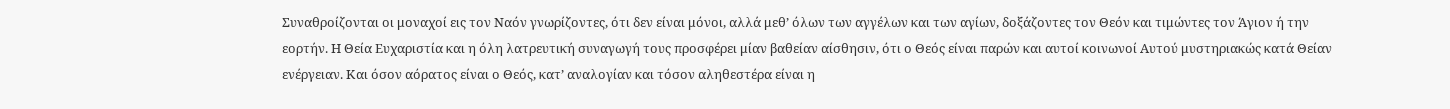Συναθροίζονται οι μοναχοί εις τον Ναόν γνωρίζοντες, ότι δεν είναι μόνοι, αλλά μεθ’ όλων των αγγέλων και των αγίων, δοξάζοντες τον Θεόν και τιμώντες τον Άγιον ή την εορτήν. Η Θεία Ευχαριστία και η όλη λατρευτική συναγωγή τους προσφέρει μίαν βαθείαν αίσθησιν, ότι ο Θεός είναι παρών και αυτοί κοινωνοί Αυτού μυστηριακώς κατά Θείαν ενέργειαν. Και όσον αόρατος είναι ο Θεός, κατ’ αναλογίαν και τόσον αληθεστέρα είναι η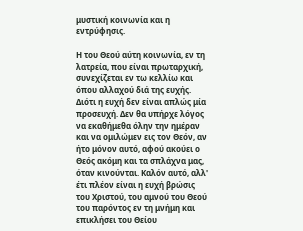μυστική κοινωνία και η εντρύφησις.

Η του Θεού αύτη κοινωνία, εν τη λατρεία, που είναι πρωταρχική, συνεχίζεται εν τω κελλίω και όπου αλλαχού διά της ευχής. Διότι η ευχή δεν είναι απλώς μία προσευχή. Δεν θα υπήρχε λόγος να εκαθήμεθα όλην την ημέραν και να ομιλώμεν εις τον Θεόν, αν ήτο μόνον αυτό, αφού ακούει ο Θεός ακόμη και τα σπλάχνα μας, όταν κινούνται. Καλόν αυτό, αλλ' έτι πλέον είναι η ευχή βρώσις του Χριστού, του αμνού του Θεού του παρόντος εν τη μνήμη και επικλήσει του Θείου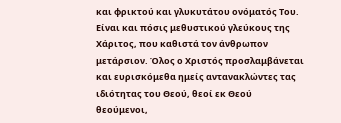και φρικτού και γλυκυτάτου ονόματός Του. Είναι και πόσις μεθυστικού γλεύκους της Χάριτος, που καθιστά τον άνθρωπον μετάρσιον. Όλος ο Χριστός προσλαμβάνεται και ευρισκόμεθα ημείς αντανακλώντες τας ιδιότητας του Θεού, θεοί εκ Θεού θεούμενοι,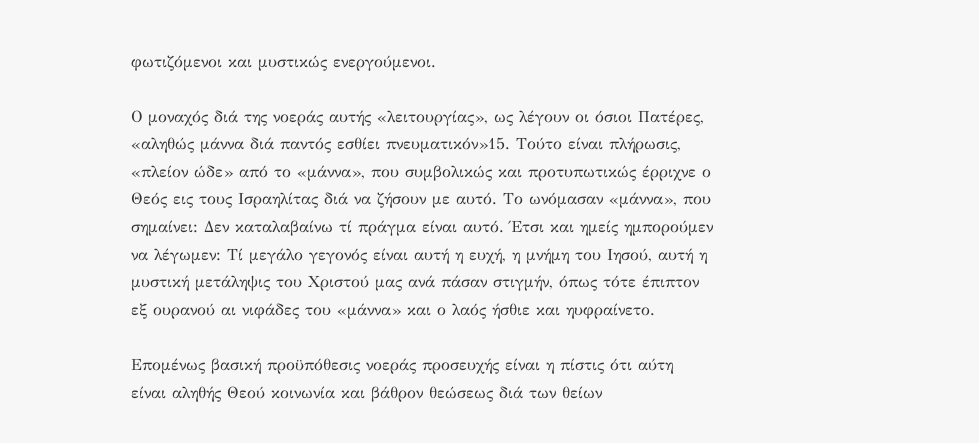φωτιζόμενοι και μυστικώς ενεργούμενοι.

Ο μοναχός διά της νοεράς αυτής «λειτουργίας», ως λέγουν οι όσιοι Πατέρες, «αληθώς μάννα διά παντός εσθίει πνευματικόν»15. Τούτο είναι πλήρωσις, «πλείον ώδε» από το «μάννα», που συμβολικώς και προτυπωτικώς έρριχνε ο Θεός εις τους Ισραηλίτας διά να ζήσουν με αυτό. Το ωνόμασαν «μάννα», που σημαίνει: Δεν καταλαβαίνω τί πράγμα είναι αυτό. Έτσι και ημείς ημπορούμεν να λέγωμεν: Τί μεγάλο γεγονός είναι αυτή η ευχή, η μνήμη του Ιησού, αυτή η μυστική μετάληψις του Χριστού μας ανά πάσαν στιγμήν, όπως τότε έπιπτον εξ ουρανού αι νιφάδες του «μάννα» και ο λαός ήσθιε και ηυφραίνετο.

Επομένως βασική προϋπόθεσις νοεράς προσευχής είναι η πίστις ότι αύτη είναι αληθής Θεού κοινωνία και βάθρον θεώσεως διά των θείων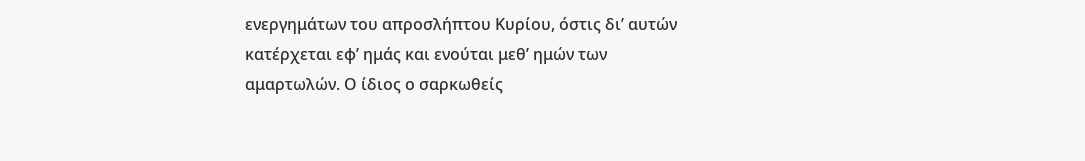ενεργημάτων του απροσλήπτου Κυρίου, όστις δι’ αυτών κατέρχεται εφ’ ημάς και ενούται μεθ’ ημών των αμαρτωλών. Ο ίδιος ο σαρκωθείς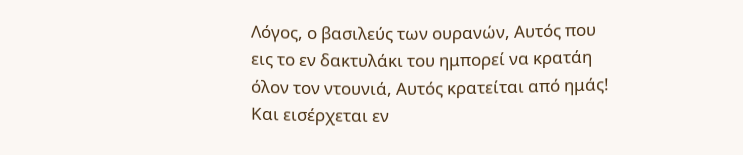Λόγος, ο βασιλεύς των ουρανών, Αυτός που εις το εν δακτυλάκι του ημπορεί να κρατάη όλον τον ντουνιά, Αυτός κρατείται από ημάς! Και εισέρχεται εν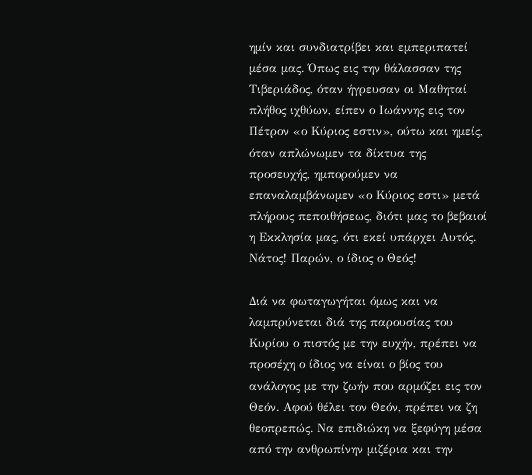ημίν και συνδιατρίβει και εμπεριπατεί μέσα μας. Όπως εις την θάλασσαν της Τιβεριάδος, όταν ήγρευσαν οι Μαθηταί πλήθος ιχθύων, είπεν ο Ιωάννης εις τον Πέτρον «ο Κύριος εστιν», ούτω και ημείς, όταν απλώνωμεν τα δίκτυα της προσευχής, ημπορούμεν να επαναλαμβάνωμεν «ο Κύριος εστι» μετά πλήρους πεποιθήσεως, διότι μας το βεβαιοί η Εκκλησία μας, ότι εκεί υπάρχει Αυτός. Νάτος! Παρών, ο ίδιος ο Θεός!

Διά να φωταγωγήται όμως και να λαμπρύνεται διά της παρουσίας του Κυρίου ο πιστός με την ευχήν, πρέπει να προσέχη ο ίδιος να είναι ο βίος του ανάλογος με την ζωήν που αρμόζει εις τον Θεόν. Αφού θέλει τον Θεόν, πρέπει να ζη θεοπρεπώς. Να επιδιώκη να ξεφύγη μέσα από την ανθρωπίνην μιζέρια και την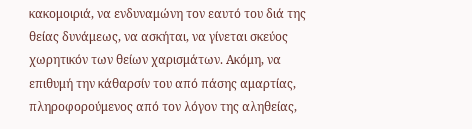κακομοιριά, να ενδυναμώνη τον εαυτό του διά της θείας δυνάμεως, να ασκήται, να γίνεται σκεύος χωρητικόν των θείων χαρισμάτων. Ακόμη, να επιθυμή την κάθαρσίν του από πάσης αμαρτίας, πληροφορούμενος από τον λόγον της αληθείας,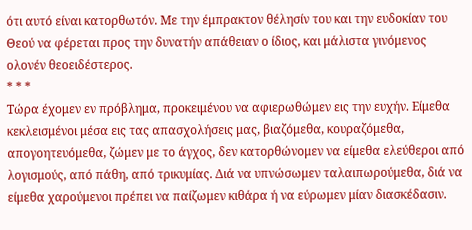ότι αυτό είναι κατορθωτόν. Με την έμπρακτον θέλησίν του και την ευδοκίαν του Θεού να φέρεται προς την δυνατήν απάθειαν ο ίδιος, και μάλιστα γινόμενος ολονέν θεοειδέστερος.
* * *
Τώρα έχομεν εν πρόβλημα, προκειμένου να αφιερωθώμεν εις την ευχήν. Είμεθα κεκλεισμένοι μέσα εις τας απασχολήσεις μας, βιαζόμεθα, κουραζόμεθα, απογοητευόμεθα, ζώμεν με το άγχος, δεν κατορθώνομεν να είμεθα ελεύθεροι από λογισμούς, από πάθη, από τρικυμίας. Διά να υπνώσωμεν ταλαιπωρούμεθα, διά να είμεθα χαρούμενοι πρέπει να παίζωμεν κιθάρα ή να εύρωμεν μίαν διασκέδασιν.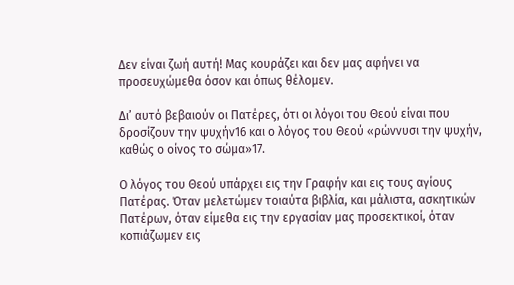Δεν είναι ζωή αυτή! Μας κουράζει και δεν μας αφήνει να προσευχώμεθα όσον και όπως θέλομεν.

Δι’ αυτό βεβαιούν οι Πατέρες, ότι οι λόγοι του Θεού είναι που δροσίζουν την ψυχήν16 και ο λόγος του Θεού «ρώννυσι την ψυχήν, καθώς ο οίνος το σώμα»17.

Ο λόγος του Θεού υπάρχει εις την Γραφήν και εις τους αγίους Πατέρας. Όταν μελετώμεν τοιαύτα βιβλία, και μάλιστα, ασκητικών Πατέρων, όταν είμεθα εις την εργασίαν μας προσεκτικοί, όταν κοπιάζωμεν εις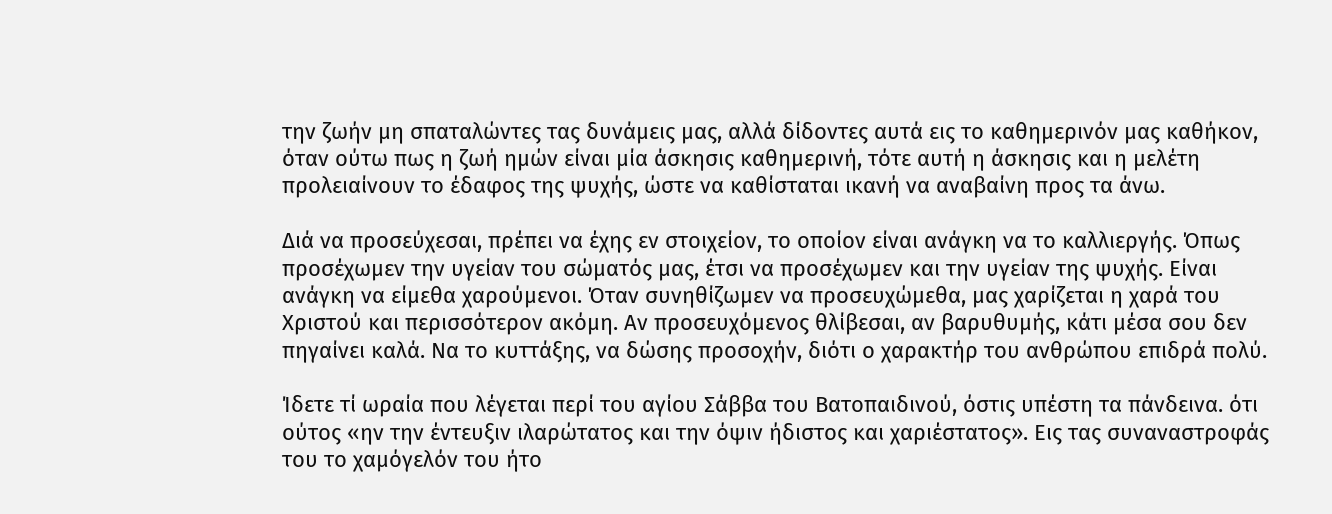την ζωήν μη σπαταλώντες τας δυνάμεις μας, αλλά δίδοντες αυτά εις το καθημερινόν μας καθήκον, όταν ούτω πως η ζωή ημών είναι μία άσκησις καθημερινή, τότε αυτή η άσκησις και η μελέτη προλειαίνουν το έδαφος της ψυχής, ώστε να καθίσταται ικανή να αναβαίνη προς τα άνω.

Διά να προσεύχεσαι, πρέπει να έχης εν στοιχείον, το οποίον είναι ανάγκη να το καλλιεργής. Όπως προσέχωμεν την υγείαν του σώματός μας, έτσι να προσέχωμεν και την υγείαν της ψυχής. Είναι ανάγκη να είμεθα χαρούμενοι. Όταν συνηθίζωμεν να προσευχώμεθα, μας χαρίζεται η χαρά του Χριστού και περισσότερον ακόμη. Αν προσευχόμενος θλίβεσαι, αν βαρυθυμής, κάτι μέσα σου δεν πηγαίνει καλά. Να το κυττάξης, να δώσης προσοχήν, διότι ο χαρακτήρ του ανθρώπου επιδρά πολύ.

Ίδετε τί ωραία που λέγεται περί του αγίου Σάββα του Βατοπαιδινού, όστις υπέστη τα πάνδεινα. ότι ούτος «ην την έντευξιν ιλαρώτατος και την όψιν ήδιστος και χαριέστατος». Εις τας συναναστροφάς του το χαμόγελόν του ήτο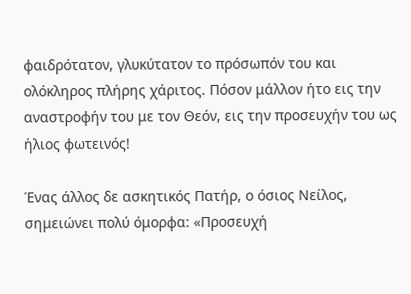φαιδρότατον, γλυκύτατον το πρόσωπόν του και ολόκληρος πλήρης χάριτος. Πόσον μάλλον ήτο εις την αναστροφήν του με τον Θεόν, εις την προσευχήν του ως ήλιος φωτεινός!

Ένας άλλος δε ασκητικός Πατήρ, ο όσιος Νείλος, σημειώνει πολύ όμορφα: «Προσευχή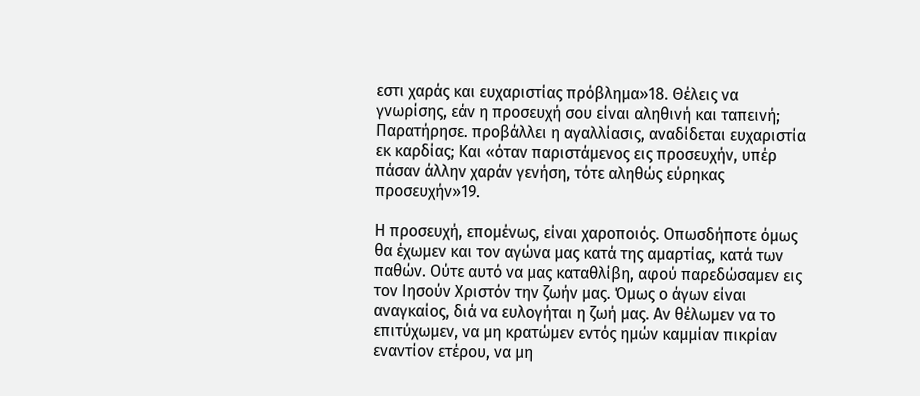εστι χαράς και ευχαριστίας πρόβλημα»18. Θέλεις να γνωρίσης, εάν η προσευχή σου είναι αληθινή και ταπεινή; Παρατήρησε. προβάλλει η αγαλλίασις, αναδίδεται ευχαριστία εκ καρδίας; Και «όταν παριστάμενος εις προσευχήν, υπέρ πάσαν άλλην χαράν γενήση, τότε αληθώς εύρηκας προσευχήν»19.

Η προσευχή, επομένως, είναι χαροποιός. Οπωσδήποτε όμως θα έχωμεν και τον αγώνα μας κατά της αμαρτίας, κατά των παθών. Ούτε αυτό να μας καταθλίβη, αφού παρεδώσαμεν εις τον Ιησούν Χριστόν την ζωήν μας. Όμως ο άγων είναι αναγκαίος, διά να ευλογήται η ζωή μας. Αν θέλωμεν να το επιτύχωμεν, να μη κρατώμεν εντός ημών καμμίαν πικρίαν εναντίον ετέρου, να μη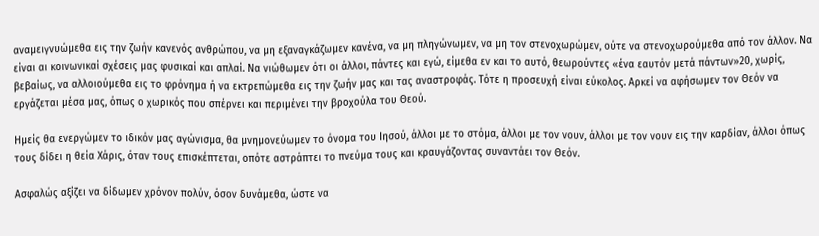αναμειγνυώμεθα εις την ζωήν κανενός ανθρώπου, να μη εξαναγκάζωμεν κανένα, να μη πληγώνωμεν, να μη τον στενοχωρώμεν, ούτε να στενοχωρούμεθα από τον άλλον. Να είναι αι κοινωνικαί σχέσεις μας φυσικαί και απλαί. Να νιώθωμεν ότι οι άλλοι, πάντες και εγώ, είμεθα εν και το αυτό, θεωρούντες «ένα εαυτόν μετά πάντων»20, χωρίς, βεβαίως, να αλλοιούμεθα εις το φρόνημα ή να εκτρεπώμεθα εις την ζωήν μας και τας αναστροφάς. Τότε η προσευχή είναι εύκολος. Αρκεί να αφήσωμεν τον Θεόν να εργάζεται μέσα μας, όπως ο χωρικός που σπέρνει και περιμένει την βροχούλα του Θεού.

Ημείς θα ενεργώμεν το ιδικόν μας αγώνισμα, θα μνημονεύωμεν το όνομα του Ιησού, άλλοι με το στόμα, άλλοι με τον νουν, άλλοι με τον νουν εις την καρδίαν, άλλοι όπως τους δίδει η θεία Χάρις, όταν τους επισκέπτεται, οπότε αστράπτει το πνεύμα τους και κραυγάζοντας συναντάει τον Θεόν.

Ασφαλώς αξίζει να δίδωμεν χρόνον πολύν, όσον δυνάμεθα, ώστε να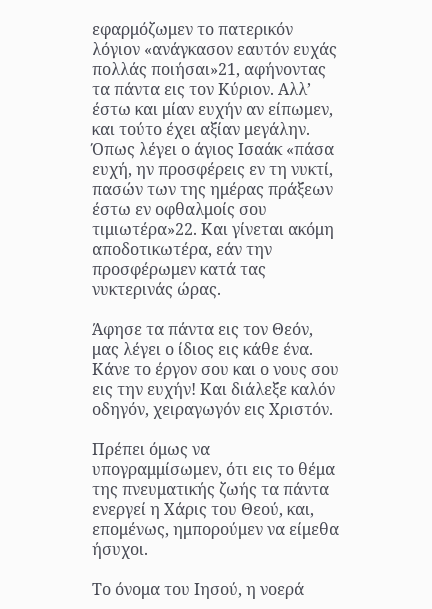εφαρμόζωμεν το πατερικόν λόγιον «ανάγκασον εαυτόν ευχάς πολλάς ποιήσαι»21, αφήνοντας τα πάντα εις τον Κύριον. Αλλ’ έστω και μίαν ευχήν αν είπωμεν, και τούτο έχει αξίαν μεγάλην. Όπως λέγει ο άγιος Ισαάκ «πάσα ευχή, ην προσφέρεις εν τη νυκτί, πασών των της ημέρας πράξεων έστω εν οφθαλμοίς σου τιμιωτέρα»22. Και γίνεται ακόμη αποδοτικωτέρα, εάν την προσφέρωμεν κατά τας νυκτερινάς ώρας.

Άφησε τα πάντα εις τον Θεόν, μας λέγει ο ίδιος εις κάθε ένα. Κάνε το έργον σου και ο νους σου εις την ευχήν! Και διάλεξε καλόν οδηγόν, χειραγωγόν εις Χριστόν.

Πρέπει όμως να υπογραμμίσωμεν, ότι εις το θέμα της πνευματικής ζωής τα πάντα ενεργεί η Χάρις του Θεού, και, επομένως, ημπορούμεν να είμεθα ήσυχοι.

Το όνομα του Ιησού, η νοερά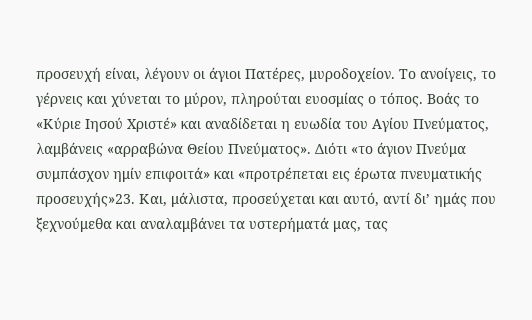προσευχή είναι, λέγουν οι άγιοι Πατέρες, μυροδοχείον. Το ανοίγεις, το γέρνεις και χύνεται το μύρον, πληρούται ευοσμίας ο τόπος. Βοάς το «Κύριε Ιησού Χριστέ» και αναδίδεται η ευωδία του Αγίου Πνεύματος, λαμβάνεις «αρραβώνα Θείου Πνεύματος». Διότι «το άγιον Πνεύμα συμπάσχον ημίν επιφοιτά» και «προτρέπεται εις έρωτα πνευματικής προσευχής»23. Και, μάλιστα, προσεύχεται και αυτό, αντί δι’ ημάς που ξεχνούμεθα και αναλαμβάνει τα υστερήματά μας, τας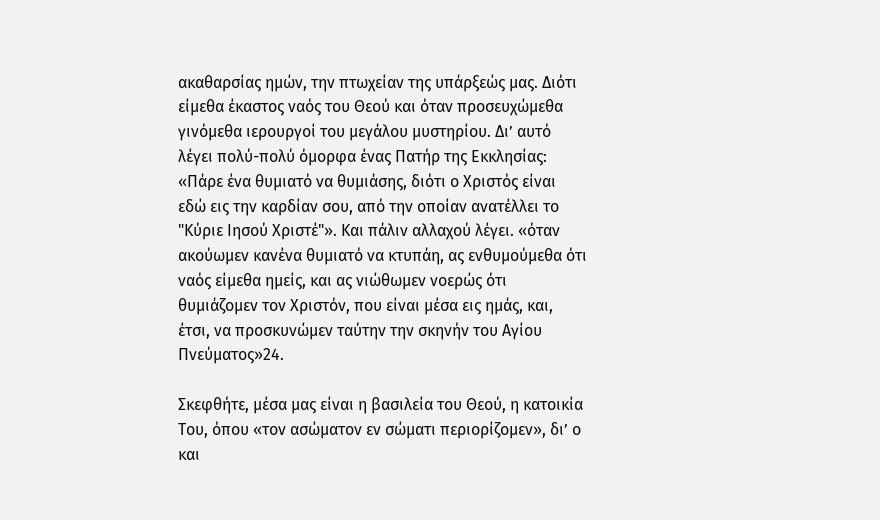ακαθαρσίας ημών, την πτωχείαν της υπάρξεώς μας. Διότι είμεθα έκαστος ναός του Θεού και όταν προσευχώμεθα γινόμεθα ιερουργοί του μεγάλου μυστηρίου. Δι’ αυτό λέγει πολύ-πολύ όμορφα ένας Πατήρ της Εκκλησίας: «Πάρε ένα θυμιατό να θυμιάσης, διότι ο Χριστός είναι εδώ εις την καρδίαν σου, από την οποίαν ανατέλλει το "Κύριε Ιησού Χριστέ"». Και πάλιν αλλαχού λέγει. «όταν ακούωμεν κανένα θυμιατό να κτυπάη, ας ενθυμούμεθα ότι ναός είμεθα ημείς, και ας νιώθωμεν νοερώς ότι θυμιάζομεν τον Χριστόν, που είναι μέσα εις ημάς, και, έτσι, να προσκυνώμεν ταύτην την σκηνήν του Αγίου Πνεύματος»24.

Σκεφθήτε, μέσα μας είναι η βασιλεία του Θεού, η κατοικία Του, όπου «τον ασώματον εν σώματι περιορίζομεν», δι’ ο και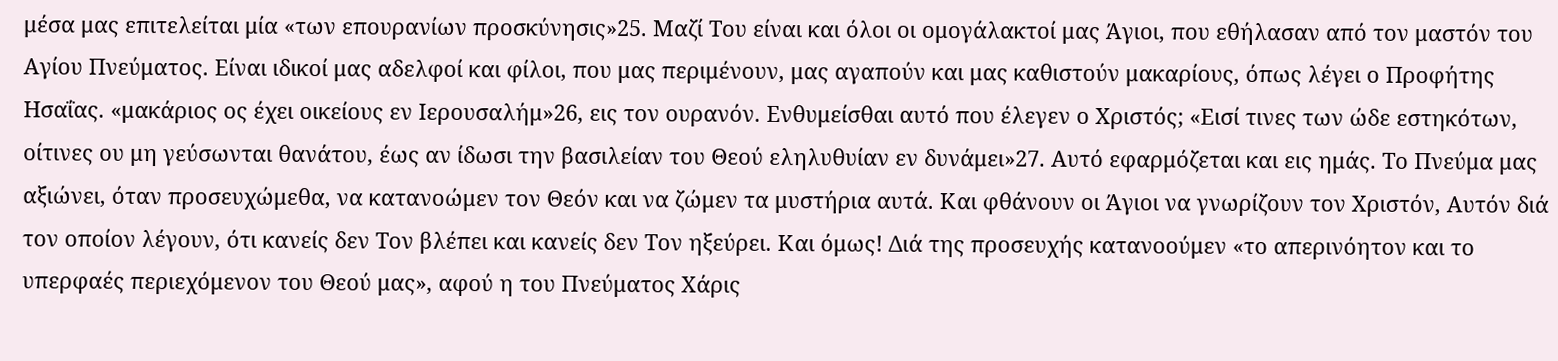μέσα μας επιτελείται μία «των επουρανίων προσκύνησις»25. Μαζί Του είναι και όλοι οι ομογάλακτοί μας Άγιοι, που εθήλασαν από τον μαστόν του Αγίου Πνεύματος. Είναι ιδικοί μας αδελφοί και φίλοι, που μας περιμένουν, μας αγαπούν και μας καθιστούν μακαρίους, όπως λέγει ο Προφήτης Ησαΐας. «μακάριος ος έχει οικείους εν Ιερουσαλήμ»26, εις τον ουρανόν. Ενθυμείσθαι αυτό που έλεγεν ο Χριστός; «Εισί τινες των ώδε εστηκότων, οίτινες ου μη γεύσωνται θανάτου, έως αν ίδωσι την βασιλείαν του Θεού εληλυθυίαν εν δυνάμει»27. Αυτό εφαρμόζεται και εις ημάς. Το Πνεύμα μας αξιώνει, όταν προσευχώμεθα, να κατανοώμεν τον Θεόν και να ζώμεν τα μυστήρια αυτά. Και φθάνουν οι Άγιοι να γνωρίζουν τον Χριστόν, Αυτόν διά τον οποίον λέγουν, ότι κανείς δεν Τον βλέπει και κανείς δεν Τον ηξεύρει. Και όμως! Διά της προσευχής κατανοούμεν «το απερινόητον και το υπερφαές περιεχόμενον του Θεού μας», αφού η του Πνεύματος Χάρις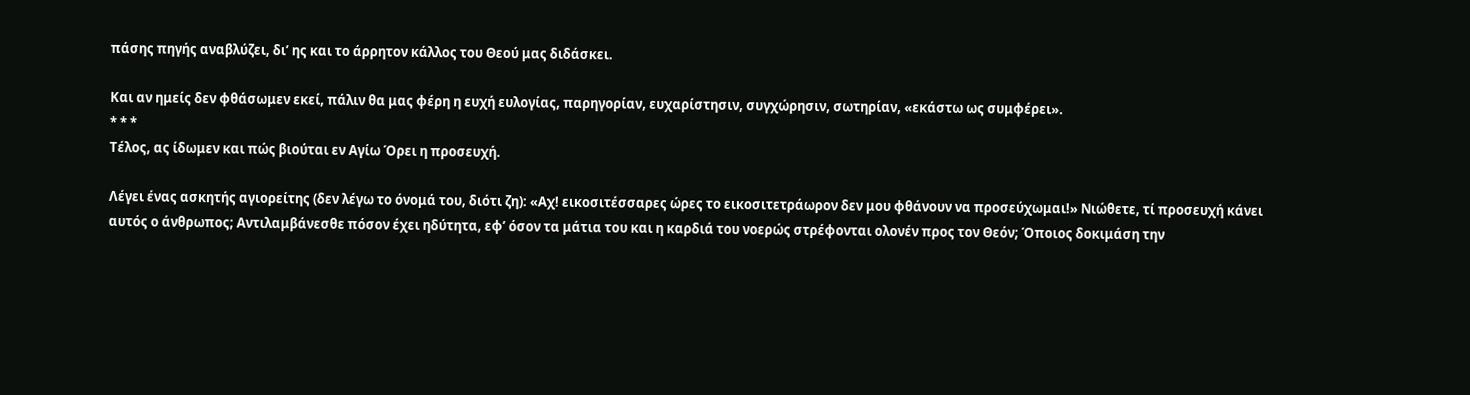πάσης πηγής αναβλύζει, δι’ ης και το άρρητον κάλλος του Θεού μας διδάσκει.

Και αν ημείς δεν φθάσωμεν εκεί, πάλιν θα μας φέρη η ευχή ευλογίας, παρηγορίαν, ευχαρίστησιν, συγχώρησιν, σωτηρίαν, «εκάστω ως συμφέρει».
* * *
Τέλος, ας ίδωμεν και πώς βιούται εν Αγίω Όρει η προσευχή.

Λέγει ένας ασκητής αγιορείτης (δεν λέγω το όνομά του, διότι ζη): «Αχ! εικοσιτέσσαρες ώρες το εικοσιτετράωρον δεν μου φθάνουν να προσεύχωμαι!» Νιώθετε, τί προσευχή κάνει αυτός ο άνθρωπος; Αντιλαμβάνεσθε πόσον έχει ηδύτητα, εφ’ όσον τα μάτια του και η καρδιά του νοερώς στρέφονται ολονέν προς τον Θεόν; Όποιος δοκιμάση την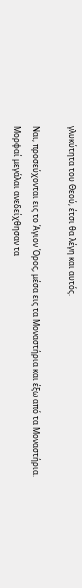γλυκύτητα του Θεού, έτσι θα λέγη και αυτός.

Ναι, προσεύχονται εις το Άγιον Όρος, μέσα εις τα Μοναστήρια και έξω από τα Μοναστήρια. Μορφαί μεγάλαι ανεδείχθησαν τα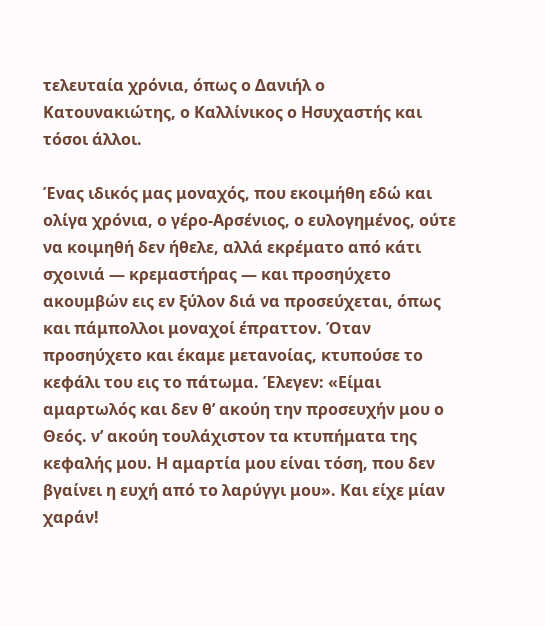τελευταία χρόνια, όπως ο Δανιήλ ο Κατουνακιώτης, ο Καλλίνικος ο Ησυχαστής και τόσοι άλλοι.

Ένας ιδικός μας μοναχός, που εκοιμήθη εδώ και ολίγα χρόνια, ο γέρο-Αρσένιος, ο ευλογημένος, ούτε να κοιμηθή δεν ήθελε, αλλά εκρέματο από κάτι σχοινιά — κρεμαστήρας — και προσηύχετο ακουμβών εις εν ξύλον διά να προσεύχεται, όπως και πάμπολλοι μοναχοί έπραττον. Όταν προσηύχετο και έκαμε μετανοίας, κτυπούσε το κεφάλι του εις το πάτωμα. Έλεγεν: «Είμαι αμαρτωλός και δεν θ’ ακούη την προσευχήν μου ο Θεός. ν’ ακούη τουλάχιστον τα κτυπήματα της κεφαλής μου. Η αμαρτία μου είναι τόση, που δεν βγαίνει η ευχή από το λαρύγγι μου». Και είχε μίαν χαράν!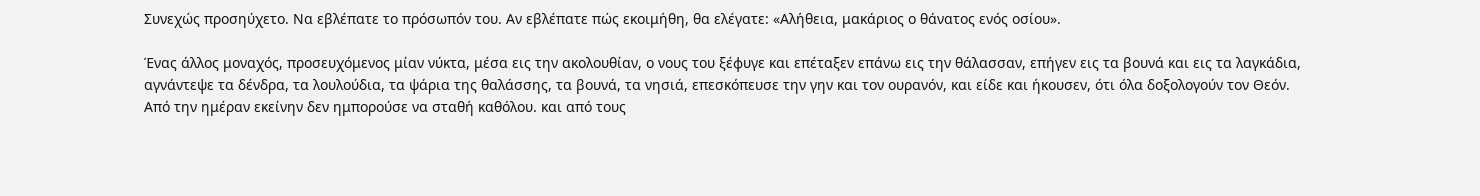Συνεχώς προσηύχετο. Να εβλέπατε το πρόσωπόν του. Αν εβλέπατε πώς εκοιμήθη, θα ελέγατε: «Αλήθεια, μακάριος ο θάνατος ενός οσίου».

Ένας άλλος μοναχός, προσευχόμενος μίαν νύκτα, μέσα εις την ακολουθίαν, ο νους του ξέφυγε και επέταξεν επάνω εις την θάλασσαν, επήγεν εις τα βουνά και εις τα λαγκάδια, αγνάντεψε τα δένδρα, τα λουλούδια, τα ψάρια της θαλάσσης, τα βουνά, τα νησιά, επεσκόπευσε την γην και τον ουρανόν, και είδε και ήκουσεν, ότι όλα δοξολογούν τον Θεόν. Από την ημέραν εκείνην δεν ημπορούσε να σταθή καθόλου. και από τους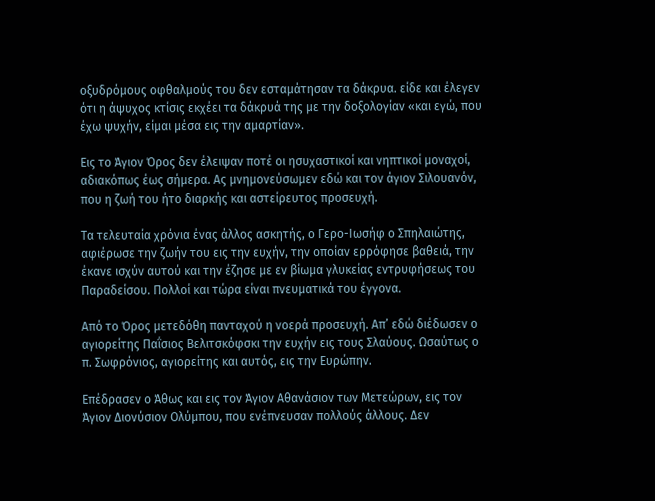οξυδρόμους οφθαλμούς του δεν εσταμάτησαν τα δάκρυα. είδε και έλεγεν ότι η άψυχος κτίσις εκχέει τα δάκρυά της με την δοξολογίαν «και εγώ, που έχω ψυχήν, είμαι μέσα εις την αμαρτίαν».

Εις το Άγιον Όρος δεν έλειψαν ποτέ οι ησυχαστικοί και νηπτικοί μοναχοί, αδιακόπως έως σήμερα. Ας μνημονεύσωμεν εδώ και τον άγιον Σιλουανόν, που η ζωή του ήτο διαρκής και αστείρευτος προσευχή.

Τα τελευταία χρόνια ένας άλλος ασκητής, ο Γερο-Ιωσήφ ο Σπηλαιώτης, αφιέρωσε την ζωήν του εις την ευχήν, την οποίαν ερρόφησε βαθειά, την έκανε ισχύν αυτού και την έζησε με εν βίωμα γλυκείας εντρυφήσεως του Παραδείσου. Πολλοί και τώρα είναι πνευματικά του έγγονα.

Από το Όρος μετεδόθη πανταχού η νοερά προσευχή. Απ’ εδώ διέδωσεν ο αγιορείτης Παΐσιος Βελιτσκόφσκι την ευχήν εις τους Σλαύους. Ωσαύτως ο π. Σωφρόνιος, αγιορείτης και αυτός, εις την Ευρώπην.

Επέδρασεν ο Άθως και εις τον Άγιον Αθανάσιον των Μετεώρων, εις τον Άγιον Διονύσιον Ολύμπου, που ενέπνευσαν πολλούς άλλους. Δεν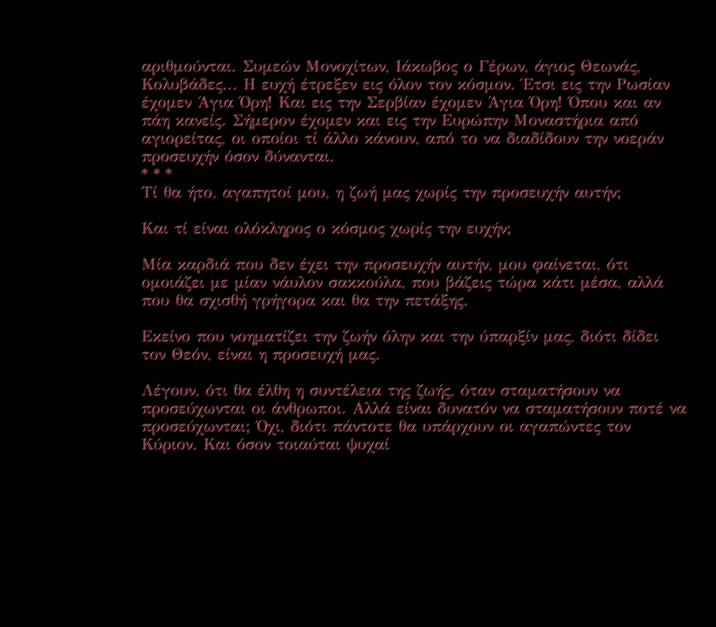αριθμούνται. Συμεών Μονοχίτων, Ιάκωβος ο Γέρων, άγιος Θεωνάς, Κολυβάδες... Η ευχή έτρεξεν εις όλον τον κόσμον. Έτσι εις την Ρωσίαν έχομεν Άγια Όρη! Και εις την Σερβίαν έχομεν Άγια Όρη! Όπου και αν πάη κανείς. Σήμερον έχομεν και εις την Ευρώπην Μοναστήρια από αγιορείτας, οι οποίοι τί άλλο κάνουν, από το να διαδίδουν την νοεράν προσευχήν όσον δύνανται.
* * *
Τί θα ήτο, αγαπητοί μου, η ζωή μας χωρίς την προσευχήν αυτήν;

Και τί είναι ολόκληρος ο κόσμος χωρίς την ευχήν;

Μία καρδιά που δεν έχει την προσευχήν αυτήν, μου φαίνεται, ότι ομοιάζει με μίαν νάυλον σακκούλα, που βάζεις τώρα κάτι μέσα, αλλά που θα σχισθή γρήγορα και θα την πετάξης.

Εκείνο που νοηματίζει την ζωήν όλην και την ύπαρξίν μας, διότι δίδει τον Θεόν, είναι η προσευχή μας.

Λέγουν, ότι θα έλθη η συντέλεια της ζωής, όταν σταματήσουν να προσεύχωνται οι άνθρωποι. Αλλά είναι δυνατόν να σταματήσουν ποτέ να προσεύχωνται; Όχι, διότι πάντοτε θα υπάρχουν οι αγαπώντες τον Κύριον. Και όσον τοιαύται ψυχαί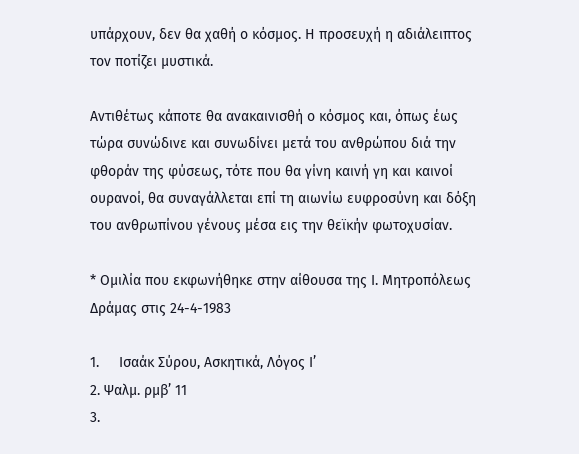υπάρχουν, δεν θα χαθή ο κόσμος. Η προσευχή η αδιάλειπτος τον ποτίζει μυστικά.

Αντιθέτως κάποτε θα ανακαινισθή ο κόσμος και, όπως έως τώρα συνώδινε και συνωδίνει μετά του ανθρώπου διά την φθοράν της φύσεως, τότε που θα γίνη καινή γη και καινοί ουρανοί, θα συναγάλλεται επί τη αιωνίω ευφροσύνη και δόξη του ανθρωπίνου γένους μέσα εις την θεϊκήν φωτοχυσίαν.

* Ομιλία που εκφωνήθηκε στην αίθουσα της Ι. Μητροπόλεως  Δράμας στις 24-4-1983

1.     Ισαάκ Σύρου, Ασκητικά, Λόγος Ι’
2. Ψαλμ. ρμβ’ 11
3.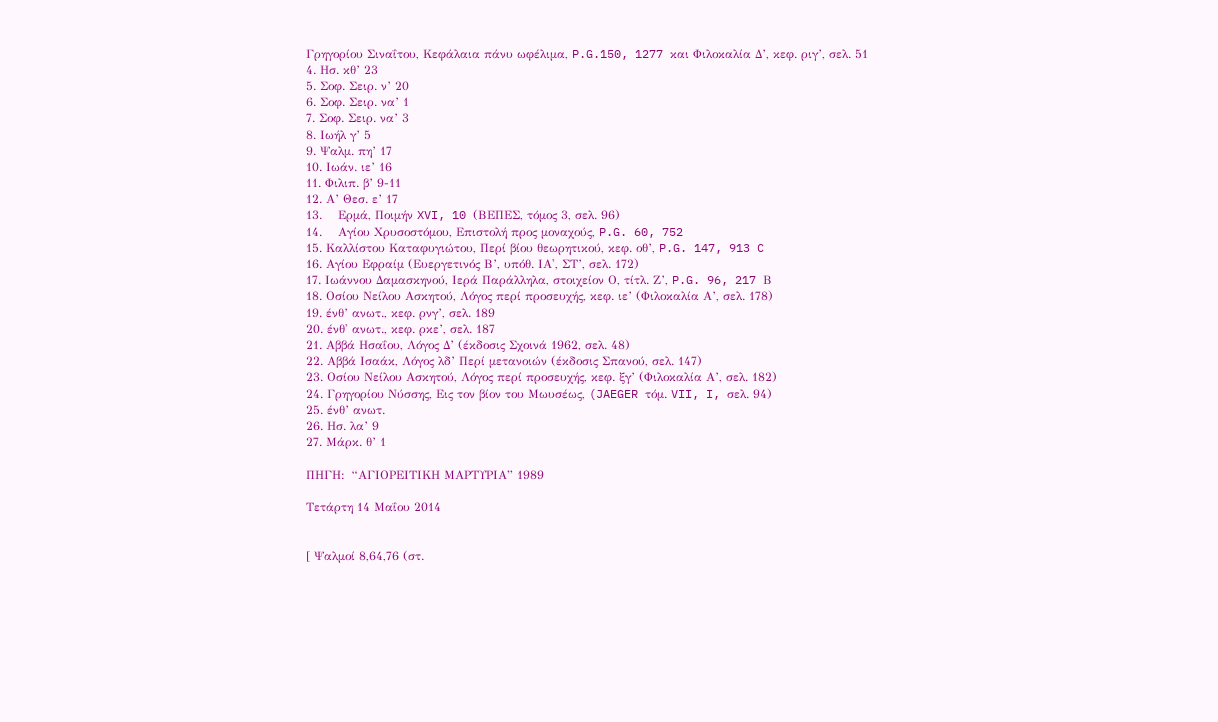Γρηγορίου Σιναΐτου, Κεφάλαια πάνυ ωφέλιμα, P.G.150, 1277 και Φιλοκαλία Δ’, κεφ. ριγ’, σελ. 51
4. Ησ. κθ’ 23
5. Σοφ. Σειρ. ν’ 20
6. Σοφ. Σειρ. να’ 1
7. Σοφ. Σειρ. να’ 3
8. Ιωήλ γ’ 5
9. Ψαλμ. πη’ 17
10. Ιωάν. ιε’ 16
11. Φιλιπ. β’ 9-11
12. Α’ Θεσ. ε’ 17
13.    Ερμά, Ποιμήν XVI, 10 (ΒΕΠΕΣ, τόμος 3, σελ. 96)
14.    Αγίου Χρυσοστόμου, Επιστολή προς μοναχούς, P.G. 60, 752
15. Καλλίστου Καταφυγιώτου, Περί βίου θεωρητικού, κεφ. οθ’, P.G. 147, 913 C
16. Αγίου Εφραίμ (Ευεργετινός Β’, υπόθ. ΙΑ', ΣΤ’, σελ. 172)
17. Ιωάννου Δαμασκηνού, Ιερά Παράλληλα, στοιχείον Ο, τίτλ. Ζ’, P.G. 96, 217 Β
18. Οσίου Νείλου Ασκητού, Λόγος περί προσευχής, κεφ. ιε’ (Φιλοκαλία Α’, σελ. 178)
19. ένθ’ ανωτ., κεφ. ρνγ’, σελ. 189
20. ένθ' ανωτ., κεφ. ρκε’, σελ. 187
21. Αββά Ησαΐου, Λόγος Δ’ (έκδοσις Σχοινά 1962, σελ. 48)
22. Αββά Ισαάκ, Λόγος λδ’ Περί μετανοιών (έκδοσις Σπανού, σελ. 147)
23. Οσίου Νείλου Ασκητού, Λόγος περί προσευχής, κεφ. ξγ’ (Φιλοκαλία Α’, σελ. 182)
24. Γρηγορίου Νύσσης, Εις τον βίον του Μωυσέως, (JAEGER τόμ. VII, I, σελ. 94)
25. ένθ’ ανωτ.
26. Ησ. λα’ 9
27. Μάρκ. θ’ 1

ΠΗΓΗ:  “ΑΓΙΟΡΕΙΤΙΚΗ ΜΑΡΤΥΡΙΑ” 1989

Τετάρτη 14 Μαΐου 2014


[ Ψαλμοί 8,64,76 (στ.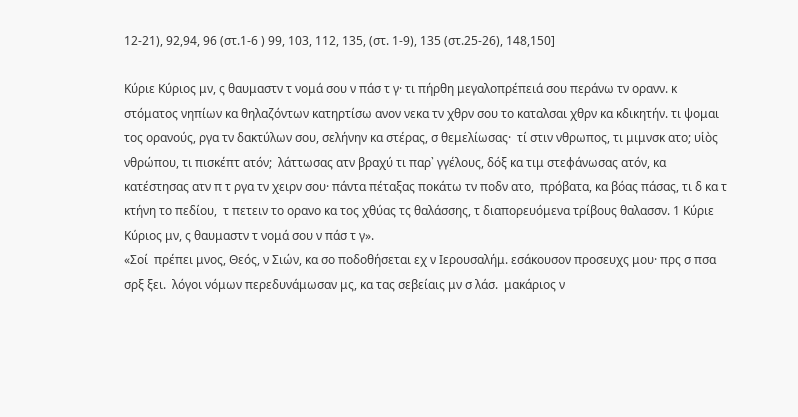12-21), 92,94, 96 (στ.1-6 ) 99, 103, 112, 135, (στ. 1-9), 135 (στ.25-26), 148,150]

Κύριε Κύριος μν, ς θαυμαστν τ νομά σου ν πάσ τ γ· τι πήρθη μεγαλοπρέπειά σου περάνω τν ορανν. κ στόματος νηπίων κα θηλαζόντων κατηρτίσω ανον νεκα τν χθρν σου το καταλσαι χθρν κα κδικητήν. τι ψομαι τος ορανούς, ργα τν δακτύλων σου, σελήνην κα στέρας, σ θεμελίωσας·  τί στιν νθρωπος, τι μιμνσκ ατο; υἱὸς νθρώπου, τι πισκέπτ ατόν;  λάττωσας ατν βραχύ τι παρ᾿ γγέλους, δόξ κα τιμ στεφάνωσας ατόν, κα κατέστησας ατν π τ ργα τν χειρν σου· πάντα πέταξας ποκάτω τν ποδν ατο,  πρόβατα, κα βόας πάσας, τι δ κα τ κτήνη το πεδίου,  τ πετειν το ορανο κα τος χθύας τς θαλάσσης, τ διαπορευόμενα τρίβους θαλασσν. 1 Κύριε Κύριος μν, ς θαυμαστν τ νομά σου ν πάσ τ γ».
«Σοί  πρέπει μνος, Θεός, ν Σιών, κα σο ποδοθήσεται εχ ν Ιερουσαλήμ. εσάκουσον προσευχς μου· πρς σ πσα σρξ ξει.  λόγοι νόμων περεδυνάμωσαν μς, κα τας σεβείαις μν σ λάσ.  μακάριος ν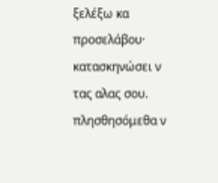ξελέξω κα προσελάβου· κατασκηνώσει ν τας αλας σου. πλησθησόμεθα ν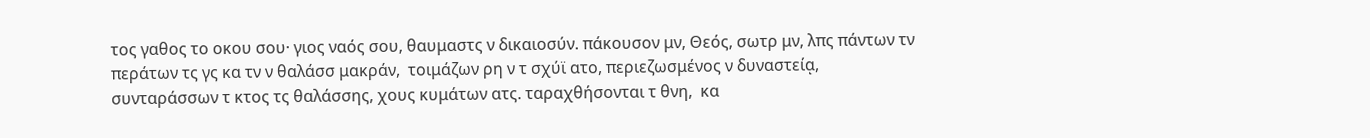τος γαθος το οκου σου· γιος ναός σου, θαυμαστς ν δικαιοσύν. πάκουσον μν, Θεός, σωτρ μν, λπς πάντων τν περάτων τς γς κα τν ν θαλάσσ μακράν,  τοιμάζων ρη ν τ σχύϊ ατο, περιεζωσμένος ν δυναστείᾳ,   συνταράσσων τ κτος τς θαλάσσης, χους κυμάτων ατς. ταραχθήσονται τ θνη,  κα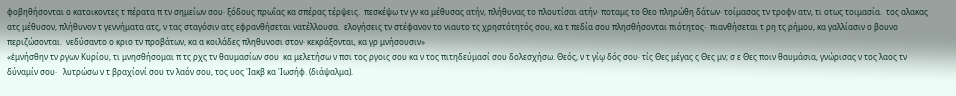φοβηθήσονται ο κατοικοντες τ πέρατα π τν σημείων σου· ξόδους πρωΐας κα σπέρας τέρψεις.  πεσκέψω τν γν κα μέθυσας ατήν, πλήθυνας το πλουτίσαι ατήν· ποταμς το Θεο πληρώθη δάτων· τοίμασας τν τροφν ατν, τι οτως τοιμασία.  τος αλακας ατς μέθυσον, πλήθυνον τ γεννήματα ατς, ν τας σταγόσιν ατς εφρανθήσεται νατέλλουσα.  ελογήσεις τν στέφανον το νιαυτο τς χρηστότητός σου, κα τ πεδία σου πλησθήσονται πιότητος·  πιανθήσεται τ ρη τς ρήμου, κα γαλλίασιν ο βουνο περιζώσονται.  νεδύσαντο ο κριο τν προβάτων, κα α κοιλάδες πληθυνοσι στον· κεκράξονται, κα γρ μνήσουσιν»
«ἐμνήσθην τν ργων Κυρίου, τι μνησθήσομαι π τς ρχς τν θαυμασίων σου  κα μελετήσω ν πσι τος ργοις σου κα ν τος πιτηδεύμασί σου δολεσχήσω. Θεός, ν τ γίῳ δός σου· τίς Θες μέγας ς Θες μν; σ ε Θες ποιν θαυμάσια, γνώρισας ν τος λαος τν δύναμίν σου·   λυτρώσω ν τ βραχίονί σου τν λαόν σου, τος υος ᾿Ιακβ κα ᾿Ιωσήφ. (διάψαλμα).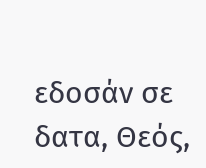εδοσάν σε δατα, Θεός,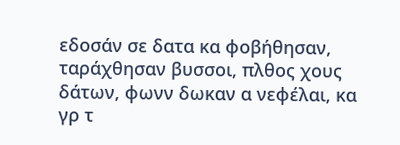εδοσάν σε δατα κα φοβήθησαν, ταράχθησαν βυσσοι, πλθος χους δάτων, φωνν δωκαν α νεφέλαι, κα γρ τ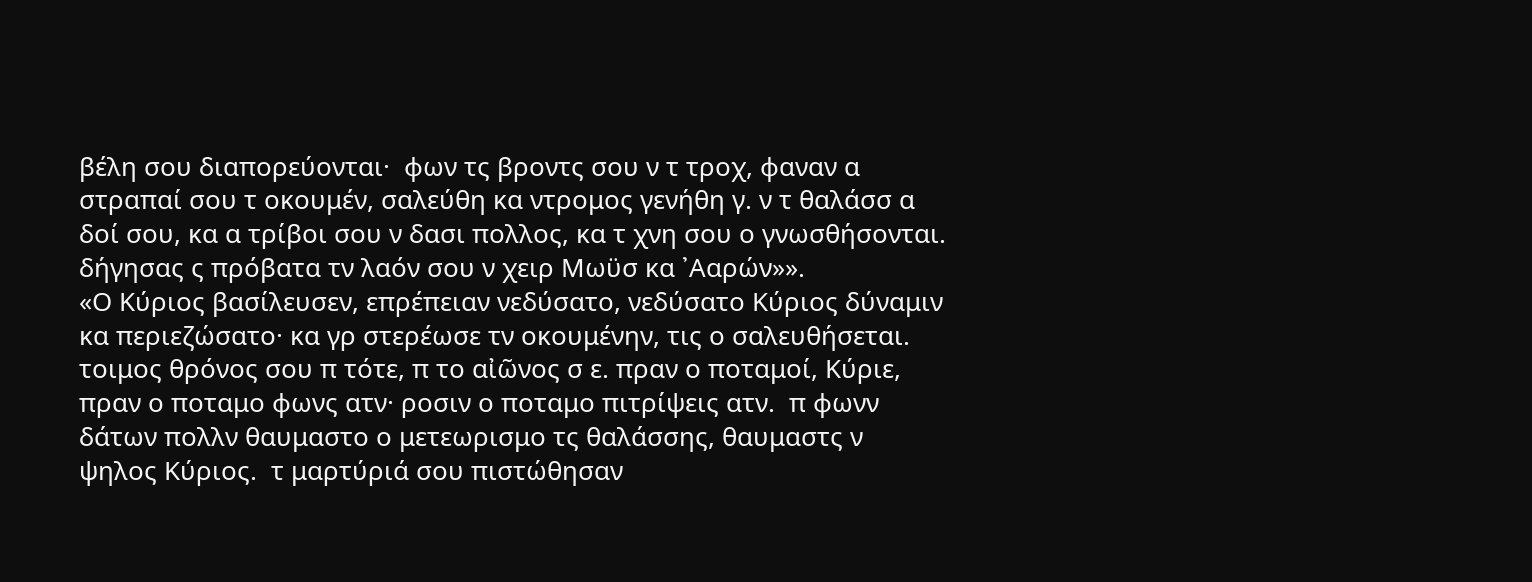βέλη σου διαπορεύονται·  φων τς βροντς σου ν τ τροχ, φαναν α στραπαί σου τ οκουμέν, σαλεύθη κα ντρομος γενήθη γ. ν τ θαλάσσ α δοί σου, κα α τρίβοι σου ν δασι πολλος, κα τ χνη σου ο γνωσθήσονται. δήγησας ς πρόβατα τν λαόν σου ν χειρ Μωϋσ κα ᾿Ααρών»».
«Ο Κύριος βασίλευσεν, επρέπειαν νεδύσατο, νεδύσατο Κύριος δύναμιν κα περιεζώσατο· κα γρ στερέωσε τν οκουμένην, τις ο σαλευθήσεται. τοιμος θρόνος σου π τότε, π το αἰῶνος σ ε. πραν ο ποταμοί, Κύριε, πραν ο ποταμο φωνς ατν· ροσιν ο ποταμο πιτρίψεις ατν.  π φωνν δάτων πολλν θαυμαστο ο μετεωρισμο τς θαλάσσης, θαυμαστς ν ψηλος Κύριος.  τ μαρτύριά σου πιστώθησαν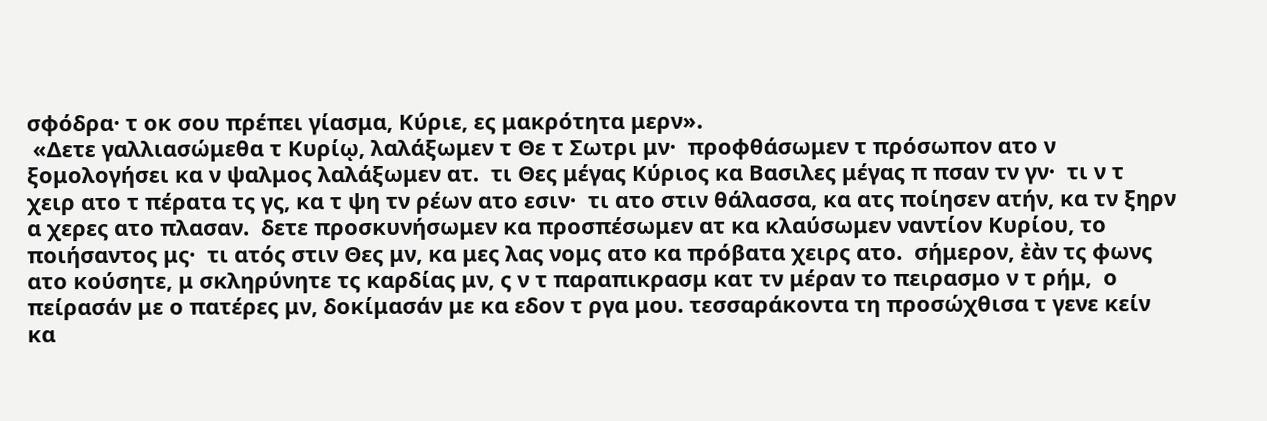σφόδρα· τ οκ σου πρέπει γίασμα, Κύριε, ες μακρότητα μερν».
 «Δετε γαλλιασώμεθα τ Κυρίῳ, λαλάξωμεν τ Θε τ Σωτρι μν·  προφθάσωμεν τ πρόσωπον ατο ν ξομολογήσει κα ν ψαλμος λαλάξωμεν ατ.  τι Θες μέγας Κύριος κα Βασιλες μέγας π πσαν τν γν·  τι ν τ χειρ ατο τ πέρατα τς γς, κα τ ψη τν ρέων ατο εσιν·  τι ατο στιν θάλασσα, κα ατς ποίησεν ατήν, κα τν ξηρν α χερες ατο πλασαν.  δετε προσκυνήσωμεν κα προσπέσωμεν ατ κα κλαύσωμεν ναντίον Κυρίου, το ποιήσαντος μς·  τι ατός στιν Θες μν, κα μες λας νομς ατο κα πρόβατα χειρς ατο.  σήμερον, ἐὰν τς φωνς ατο κούσητε, μ σκληρύνητε τς καρδίας μν, ς ν τ παραπικρασμ κατ τν μέραν το πειρασμο ν τ ρήμ,  ο πείρασάν με ο πατέρες μν, δοκίμασάν με κα εδον τ ργα μου. τεσσαράκοντα τη προσώχθισα τ γενε κείν κα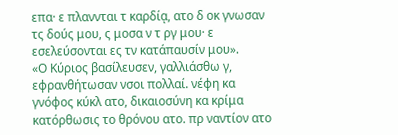επα· ε πλαννται τ καρδίᾳ, ατο δ οκ γνωσαν τς δούς μου, ς μοσα ν τ ργ μου· ε εσελεύσονται ες τν κατάπαυσίν μου».
«Ο Κύριος βασίλευσεν, γαλλιάσθω γ, εφρανθήτωσαν νσοι πολλαί. νέφη κα γνόφος κύκλ ατο, δικαιοσύνη κα κρίμα κατόρθωσις το θρόνου ατο. πρ ναντίον ατο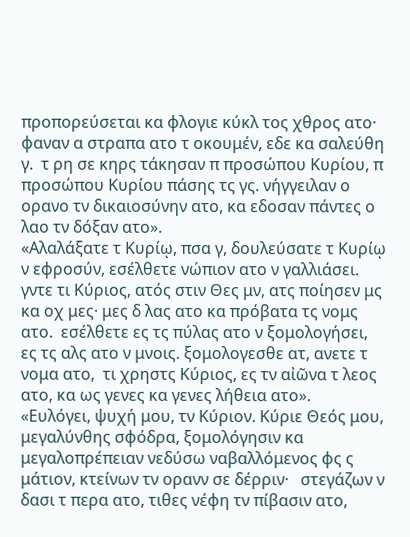προπορεύσεται κα φλογιε κύκλ τος χθρος ατο·  φαναν α στραπα ατο τ οκουμέν, εδε κα σαλεύθη γ.  τ ρη σε κηρς τάκησαν π προσώπου Κυρίου, π προσώπου Κυρίου πάσης τς γς. νήγγειλαν ο ορανο τν δικαιοσύνην ατο, κα εδοσαν πάντες ο λαο τν δόξαν ατο».
«Αλαλάξατε τ Κυρίῳ, πσα γ, δουλεύσατε τ Κυρίῳ ν εφροσύν, εσέλθετε νώπιον ατο ν γαλλιάσει.  γντε τι Κύριος, ατός στιν Θες μν, ατς ποίησεν μς κα οχ μες· μες δ λας ατο κα πρόβατα τς νομς ατο.  εσέλθετε ες τς πύλας ατο ν ξομολογήσει, ες τς αλς ατο ν μνοις. ξομολογεσθε ατ, ανετε τ νομα ατο,  τι χρηστς Κύριος, ες τν αἰῶνα τ λεος ατο, κα ως γενες κα γενες λήθεια ατο».
«Ευλόγει, ψυχή μου, τν Κύριον. Κύριε Θεός μου, μεγαλύνθης σφόδρα, ξομολόγησιν κα μεγαλοπρέπειαν νεδύσω ναβαλλόμενος φς ς μάτιον, κτείνων τν ορανν σε δέρριν·   στεγάζων ν δασι τ περα ατο, τιθες νέφη τν πίβασιν ατο,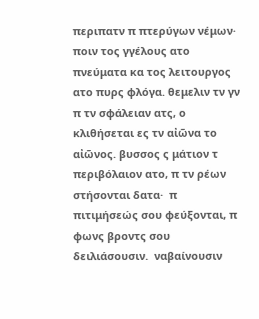περιπατν π πτερύγων νέμων·   ποιν τος γγέλους ατο πνεύματα κα τος λειτουργος ατο πυρς φλόγα. θεμελιν τν γν π τν σφάλειαν ατς, ο κλιθήσεται ες τν αἰῶνα το αἰῶνος. βυσσος ς μάτιον τ περιβόλαιον ατο, π τν ρέων στήσονται δατα·  π πιτιμήσεώς σου φεύξονται, π φωνς βροντς σου δειλιάσουσιν.  ναβαίνουσιν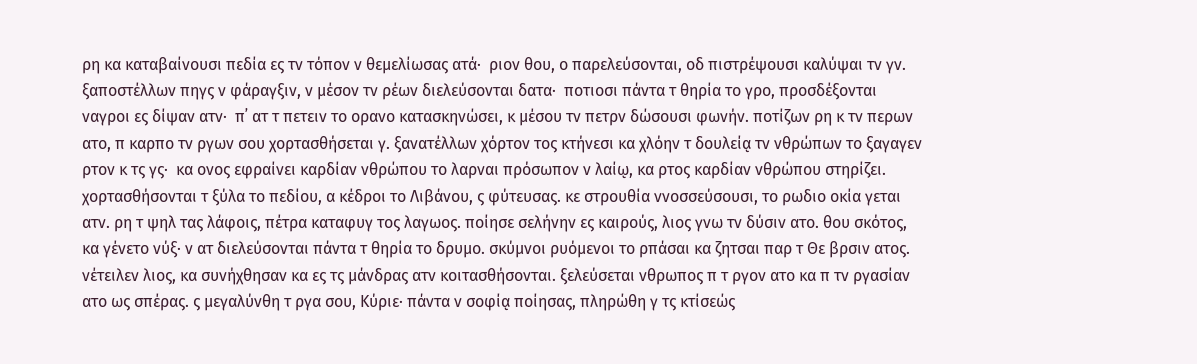ρη κα καταβαίνουσι πεδία ες τν τόπον ν θεμελίωσας ατά·  ριον θου, ο παρελεύσονται, οδ πιστρέψουσι καλύψαι τν γν. ξαποστέλλων πηγς ν φάραγξιν, ν μέσον τν ρέων διελεύσονται δατα·  ποτιοσι πάντα τ θηρία το γρο, προσδέξονται ναγροι ες δίψαν ατν·  π᾿ ατ τ πετειν το ορανο κατασκηνώσει, κ μέσου τν πετρν δώσουσι φωνήν. ποτίζων ρη κ τν περων ατο, π καρπο τν ργων σου χορτασθήσεται γ. ξανατέλλων χόρτον τος κτήνεσι κα χλόην τ δουλείᾳ τν νθρώπων το ξαγαγεν ρτον κ τς γς·  κα ονος εφραίνει καρδίαν νθρώπου το λαρναι πρόσωπον ν λαίῳ, κα ρτος καρδίαν νθρώπου στηρίζει. χορτασθήσονται τ ξύλα το πεδίου, α κέδροι το Λιβάνου, ς φύτευσας. κε στρουθία ννοσσεύσουσι, το ρωδιο οκία γεται ατν. ρη τ ψηλ τας λάφοις, πέτρα καταφυγ τος λαγωος. ποίησε σελήνην ες καιρούς, λιος γνω τν δύσιν ατο. θου σκότος, κα γένετο νύξ· ν ατ διελεύσονται πάντα τ θηρία το δρυμο. σκύμνοι ρυόμενοι το ρπάσαι κα ζητσαι παρ τ Θε βρσιν ατος. νέτειλεν λιος, κα συνήχθησαν κα ες τς μάνδρας ατν κοιτασθήσονται. ξελεύσεται νθρωπος π τ ργον ατο κα π τν ργασίαν ατο ως σπέρας. ς μεγαλύνθη τ ργα σου, Κύριε· πάντα ν σοφίᾳ ποίησας, πληρώθη γ τς κτίσεώς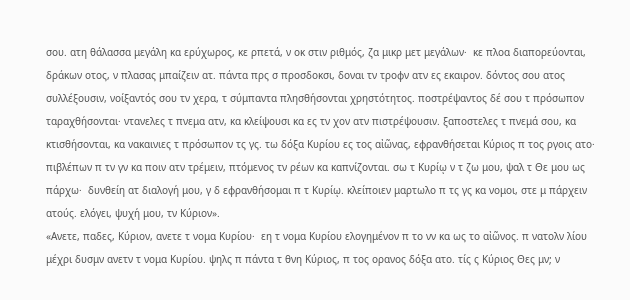σου. ατη θάλασσα μεγάλη κα ερύχωρος, κε ρπετά, ν οκ στιν ριθμός, ζα μικρ μετ μεγάλων·  κε πλοα διαπορεύονται, δράκων οτος, ν πλασας μπαίζειν ατ. πάντα πρς σ προσδοκσι, δοναι τν τροφν ατν ες εκαιρον. δόντος σου ατος συλλέξουσιν, νοίξαντός σου τν χερα, τ σύμπαντα πλησθήσονται χρηστότητος. ποστρέψαντος δέ σου τ πρόσωπον ταραχθήσονται· ντανελες τ πνεμα ατν, κα κλείψουσι κα ες τν χον ατν πιστρέψουσιν. ξαποστελες τ πνεμά σου, κα κτισθήσονται, κα νακαινιες τ πρόσωπον τς γς. τω δόξα Κυρίου ες τος αἰῶνας, εφρανθήσεται Κύριος π τος ργοις ατο·   πιβλέπων π τν γν κα ποιν ατν τρέμειν, πτόμενος τν ρέων κα καπνίζονται. σω τ Κυρίῳ ν τ ζω μου, ψαλ τ Θε μου ως πάρχω·  δυνθείη ατ διαλογή μου, γ δ εφρανθήσομαι π τ Κυρίῳ. κλείποιεν μαρτωλο π τς γς κα νομοι, στε μ πάρχειν ατούς. ελόγει, ψυχή μου, τν Κύριον».
«Ανετε, παδες, Κύριον, ανετε τ νομα Κυρίου·  εη τ νομα Κυρίου ελογημένον π το νν κα ως το αἰῶνος. π νατολν λίου μέχρι δυσμν ανετν τ νομα Κυρίου. ψηλς π πάντα τ θνη Κύριος, π τος ορανος δόξα ατο. τίς ς Κύριος Θες μν; ν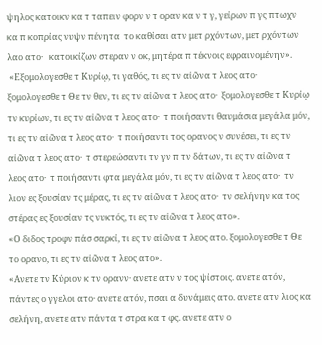ψηλος κατοικν κα τ ταπειν φορν ν τ οραν κα ν τ γ, γείρων π γς πτωχν κα π κοπρίας νυψν πένητα  το καθίσαι ατν μετ ρχόντων, μετ ρχόντων λαο ατο·   κατοικίζων στεραν ν οκ, μητέρα π τέκνοις εφραινομένην».
 «Εξομολογεσθε τ Κυρίῳ, τι γαθός, τι ες τν αἰῶνα τ λεος ατο·  ξομολογεσθε τ Θε τν θεν, τι ες τν αἰῶνα τ λεος ατο·  ξομολογεσθε τ Κυρίῳ τν κυρίων, τι ες τν αἰῶνα τ λεος ατο·  τ ποιήσαντι θαυμάσια μεγάλα μόν, τι ες τν αἰῶνα τ λεος ατο·  τ ποιήσαντι τος ορανος ν συνέσει, τι ες τν αἰῶνα τ λεος ατο·  τ στερεώσαντι τν γν π τν δάτων, τι ες τν αἰῶνα τ λεος ατο·  τ ποιήσαντι φτα μεγάλα μόν, τι ες τν αἰῶνα τ λεος ατο·  τν λιον ες ξουσίαν τς μέρας, τι ες τν αἰῶνα τ λεος ατο·  τν σελήνην κα τος στέρας ες ξουσίαν τς νυκτός, τι ες τν αἰῶνα τ λεος ατο».
«Ο διδος τροφν πάσ σαρκί, τι ες τν αἰῶνα τ λεος ατο. ξομολογεσθε τ Θε το ορανο, τι ες τν αἰῶνα τ λεος ατο».
«Ανετε τν Κύριον κ τν ορανν· ανετε ατν ν τος ψίστοις. ανετε ατόν, πάντες ο γγελοι ατο· ανετε ατόν, πσαι α δυνάμεις ατο. ανετε ατν λιος κα σελήνη, ανετε ατν πάντα τ στρα κα τ φς. ανετε ατν ο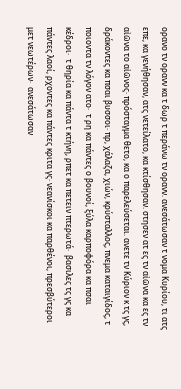ορανο τν ορανν κα τ δωρ τ περάνω τν ορανν. ανεσάτωσαν τ νομα Κυρίου, τι ατς επε, κα γενήθησαν, ατς νετείλατο, κα κτίσθησαν. στησεν ατ ες τν αἰῶνα κα ες τν αἰῶνα το αἰῶνος· πρόσταγμα θετο, κα ο παρελεύσεται. ανετε τν Κύριον κ τς γς, δράκοντες κα πσαι βυσσοι· πρ, χάλαζα, χιών, κρύσταλλος, πνεμα καταιγίδος, τ ποιοντα τν λόγον ατο·  τ ρη κα πάντες ο βουνοί, ξύλα καρποφόρα κα πσαι κέδροι·  τ θηρία κα πάντα τ κτήνη, ρπετ κα πετειν πτερωτά·  βασιλες τς γς κα πάντες λαοί, ρχοντες κα πάντες κριτα γς· νεανίσκοι κα παρθένοι, πρεσβύτεροι μετ νεωτέρων·  ανεσάτωσαν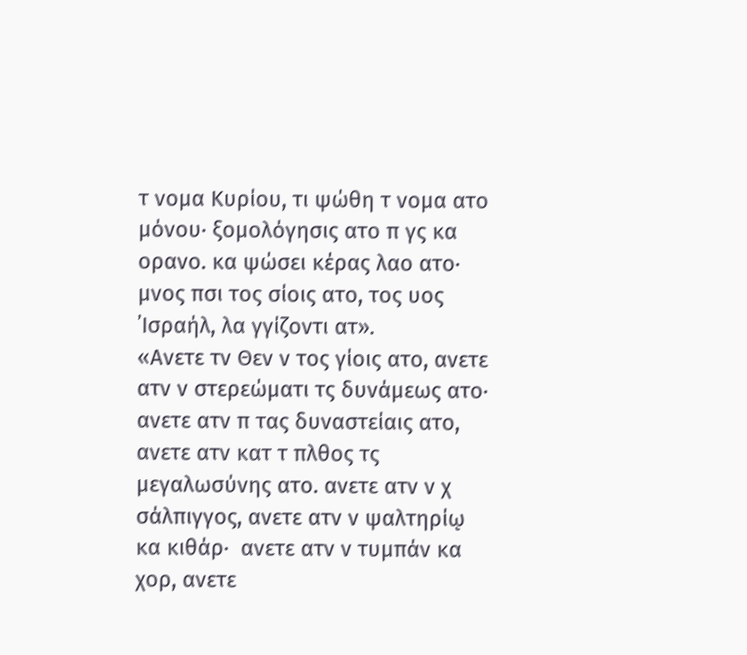τ νομα Κυρίου, τι ψώθη τ νομα ατο μόνου· ξομολόγησις ατο π γς κα ορανο. κα ψώσει κέρας λαο ατο· μνος πσι τος σίοις ατο, τος υος ᾿Ισραήλ, λα γγίζοντι ατ».
«Ανετε τν Θεν ν τος γίοις ατο, ανετε ατν ν στερεώματι τς δυνάμεως ατο·  ανετε ατν π τας δυναστείαις ατο, ανετε ατν κατ τ πλθος τς μεγαλωσύνης ατο. ανετε ατν ν χ σάλπιγγος, ανετε ατν ν ψαλτηρίῳ κα κιθάρ·  ανετε ατν ν τυμπάν κα χορ, ανετε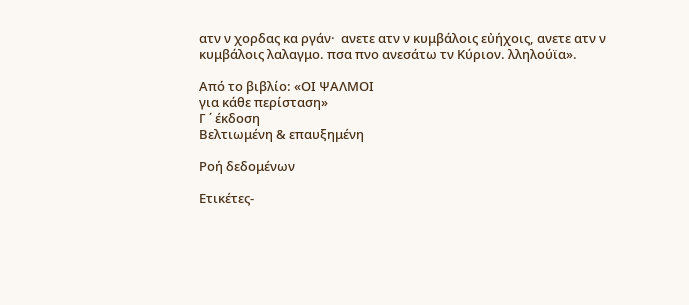ατν ν χορδας κα ργάν·  ανετε ατν ν κυμβάλοις εὐήχοις, ανετε ατν ν κυμβάλοις λαλαγμο. πσα πνο ανεσάτω τν Κύριον. λληλούϊα».

Από το βιβλίο: «ΟΙ ΨΑΛΜΟΙ
για κάθε περίσταση»
Γ ΄ έκδοση
Βελτιωμένη & επαυξημένη

Ροή δεδομένων

Ετικέτες-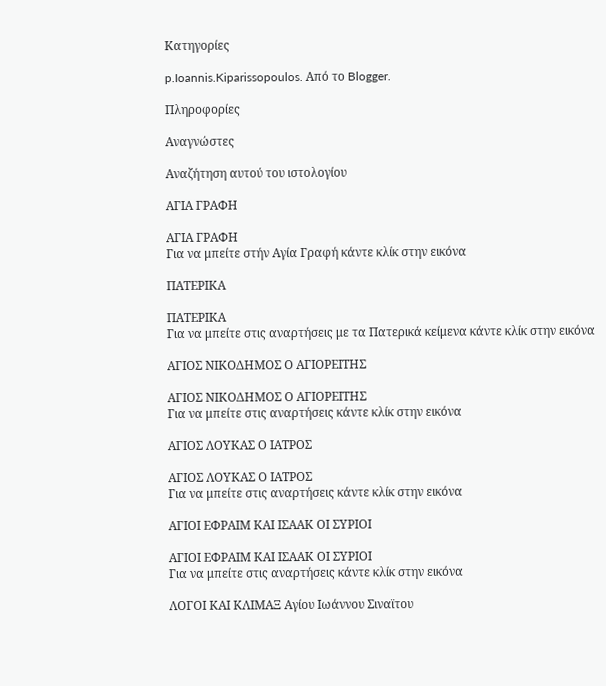Κατηγορίες

p.Ioannis.Kiparissopoulos. Από το Blogger.

Πληροφορίες

Αναγνώστες

Αναζήτηση αυτού του ιστολογίου

ΑΓΙΑ ΓΡΑΦΗ

ΑΓΙΑ ΓΡΑΦΗ
Για να μπείτε στήν Αγία Γραφή κάντε κλίκ στην εικόνα

ΠΑΤΕΡΙΚΑ

ΠΑΤΕΡΙΚΑ
Για να μπείτε στις αναρτήσεις με τα Πατερικά κείμενα κάντε κλίκ στην εικόνα

ΑΓΙΟΣ ΝΙΚΟΔΗΜΟΣ Ο ΑΓΙΟΡΕΙΤΗΣ

ΑΓΙΟΣ ΝΙΚΟΔΗΜΟΣ Ο ΑΓΙΟΡΕΙΤΗΣ
Για να μπείτε στις αναρτήσεις κάντε κλίκ στην εικόνα

ΑΓΙΟΣ ΛΟΥΚΑΣ Ο ΙΑΤΡΟΣ

ΑΓΙΟΣ ΛΟΥΚΑΣ Ο ΙΑΤΡΟΣ
Για να μπείτε στις αναρτήσεις κάντε κλίκ στην εικόνα

ΑΓΙΟΙ ΕΦΡΑΙΜ ΚΑΙ ΙΣΑΑΚ ΟΙ ΣΥΡΙΟΙ

ΑΓΙΟΙ ΕΦΡΑΙΜ ΚΑΙ ΙΣΑΑΚ ΟΙ ΣΥΡΙΟΙ
Για να μπείτε στις αναρτήσεις κάντε κλίκ στην εικόνα

ΛΟΓΟΙ ΚΑΙ ΚΛΙΜΑΞ Αγίου Ιωάννου Σιναϊτου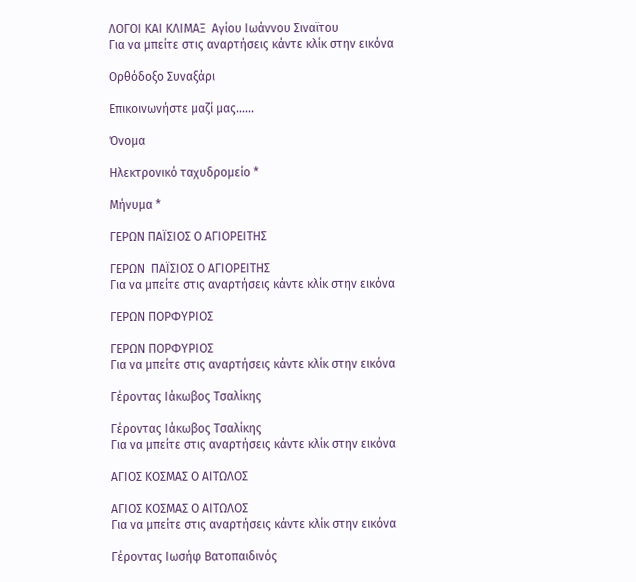ΛΟΓΟΙ ΚΑΙ ΚΛΙΜΑΞ  Αγίου Ιωάννου Σιναϊτου
Για να μπείτε στις αναρτήσεις κάντε κλίκ στην εικόνα

Ορθόδοξο Συναξάρι

Επικοινωνήστε μαζί μας…...

Όνομα

Ηλεκτρονικό ταχυδρομείο *

Μήνυμα *

ΓΕΡΩΝ ΠΑΪΣΙΟΣ Ο ΑΓΙΟΡΕΙΤΗΣ

ΓΕΡΩΝ  ΠΑΪΣΙΟΣ Ο ΑΓΙΟΡΕΙΤΗΣ
Για να μπείτε στις αναρτήσεις κάντε κλίκ στην εικόνα

ΓΕΡΩΝ ΠΟΡΦΥΡΙΟΣ

ΓΕΡΩΝ ΠΟΡΦΥΡΙΟΣ
Για να μπείτε στις αναρτήσεις κάντε κλίκ στην εικόνα

Γέροντας Ιάκωβος Τσαλίκης

Γέροντας Ιάκωβος Τσαλίκης
Για να μπείτε στις αναρτήσεις κάντε κλίκ στην εικόνα

ΑΓΙΟΣ ΚΟΣΜΑΣ Ο ΑΙΤΩΛΟΣ

ΑΓΙΟΣ ΚΟΣΜΑΣ Ο ΑΙΤΩΛΟΣ
Για να μπείτε στις αναρτήσεις κάντε κλίκ στην εικόνα

Γέροντας Ιωσήφ Βατοπαιδινός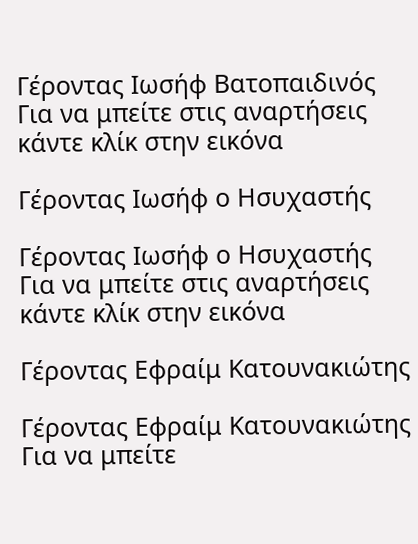Γέροντας Ιωσήφ Βατοπαιδινός
Για να μπείτε στις αναρτήσεις κάντε κλίκ στην εικόνα

Γέροντας Ιωσήφ ο Ησυχαστής

Γέροντας Ιωσήφ ο Ησυχαστής
Για να μπείτε στις αναρτήσεις κάντε κλίκ στην εικόνα

Γέροντας Εφραίμ Κατουνακιώτης

Γέροντας Εφραίμ Κατουνακιώτης
Για να μπείτε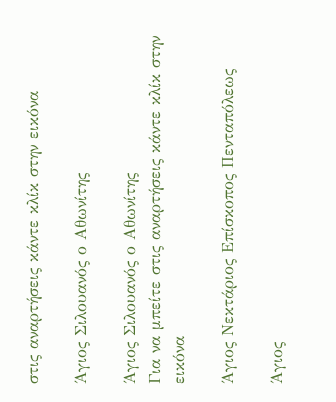στις αναρτήσεις κάντε κλίκ στην εικόνα

Άγιος Σιλουανός ο Αθωνίτης

Άγιος Σιλουανός ο Αθωνίτης
Για να μπείτε στις αναρτήσεις κάντε κλίκ στην εικόνα

Άγιος Νεκτάριος Επίσκοπος Πενταπόλεως

Άγιος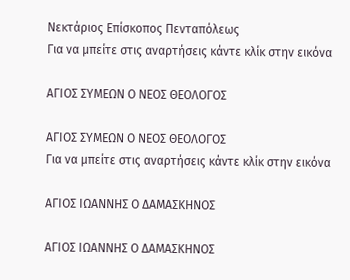Νεκτάριος Επίσκοπος Πενταπόλεως
Για να μπείτε στις αναρτήσεις κάντε κλίκ στην εικόνα

ΑΓΙΟΣ ΣΥΜΕΩΝ Ο ΝΕΟΣ ΘΕΟΛΟΓΟΣ

ΑΓΙΟΣ ΣΥΜΕΩΝ Ο ΝΕΟΣ ΘΕΟΛΟΓΟΣ
Για να μπείτε στις αναρτήσεις κάντε κλίκ στην εικόνα

ΑΓΙΟΣ ΙΩΑΝΝΗΣ Ο ΔΑΜΑΣΚΗΝΟΣ

ΑΓΙΟΣ ΙΩΑΝΝΗΣ Ο ΔΑΜΑΣΚΗΝΟΣ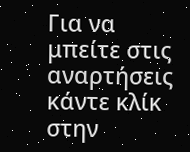Για να μπείτε στις αναρτήσεις κάντε κλίκ στην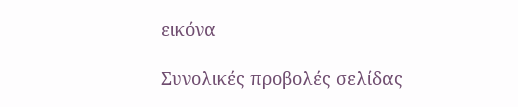εικόνα

Συνολικές προβολές σελίδας